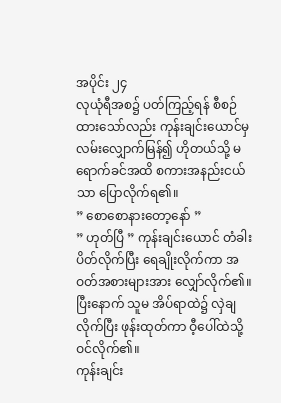အပိုင်း ၂၄
လုယုံရီအစ၌ ပတ်ကြည့်ရန် စီစဉ်ထားသော်လည်း ကုန်းချင်းယောင်မှ လမ်းလျှောက်မြန်၍ ဟိုတယ်သို့ မရောက်ခင်အထိ စကားအနည်းငယ်သာ ပြောလိုက်ရ၏။
” စောစောနားတော့နော် ”
” ဟုတ်ပြီ ” ကုန်းချင်းယောင် တံခါးပိတ်လိုက်ပြီး ရေချိုးလိုက်ကာ အဝတ်အစားများအား လျှော်လိုက်၏။ ပြီးနောက် သူမ အိပ်ရာထဲ၌ လှဲချလိုက်ပြီး ဖုန်းထုတ်ကာ ဝီ့ပေါ်ထဲသို့ ဝင်လိုက်၏။
ကုန်းချင်း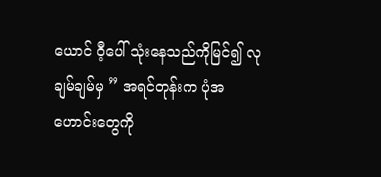ယောင် ဝီ့ပေါ် သုံးနေသည်ကိုမြင်၍ လုချမ်ချမ်မှ ” အရင်တုန်းက ပုံအဟောင်းတွေကို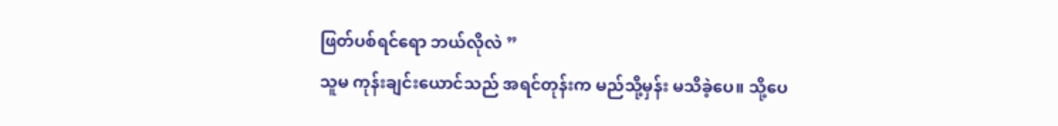ဖြတ်ပစ်ရင်ရော ဘယ်လိုလဲ ”
သူမ ကုန်းချင်းယောင်သည် အရင်တုန်းက မည်သို့မှန်း မသိခဲ့ပေ။ သို့ပေ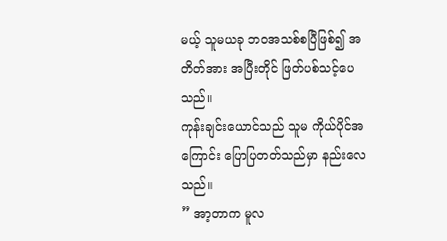မယ့် သူမယခု ဘဝအသစ်စပြီဖြစ်၍ အတိတ်အား အပြီးတိုင် ဖြတ်ပစ်သင့်ပေသည်။
ကုန်းချင်းယောင်သည် သူမ ကိုယ်ပိုင်အကြောင်း ပြောပြတတ်သည်မှာ နည်းလေသည်။
” အာ့တာက မူလ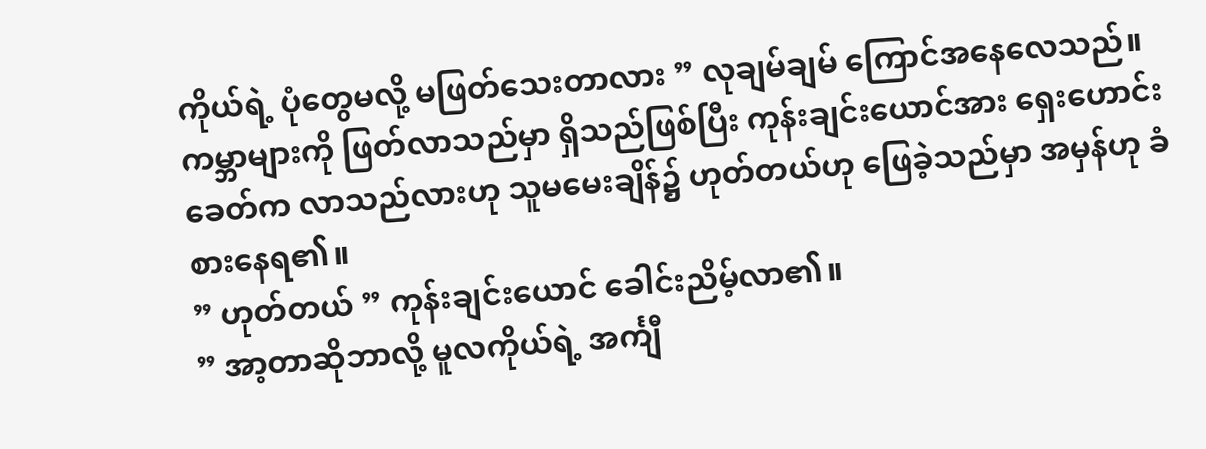ကိုယ်ရဲ့ ပုံတွေမလို့ မဖြတ်သေးတာလား ” လုချမ်ချမ် ကြောင်အနေလေသည်။ ကမ္ဘာများကို ဖြတ်လာသည်မှာ ရှိသည်ဖြစ်ပြီး ကုန်းချင်းယောင်အား ရှေးဟောင်းခေတ်က လာသည်လားဟု သူမမေးချိန်၌ ဟုတ်တယ်ဟု ဖြေခဲ့သည်မှာ အမှန်ဟု ခံစားနေရ၏။
” ဟုတ်တယ် ” ကုန်းချင်းယောင် ခေါင်းညိမ့်လာ၏။
” အာ့တာဆိုဘာလို့ မူလကိုယ်ရဲ့ အင်္ကျီ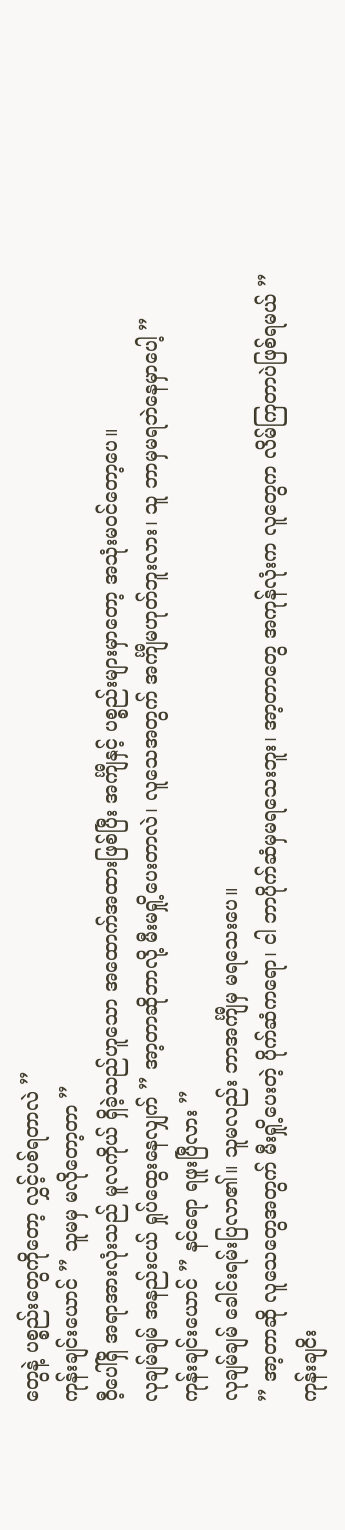တွေနဲ့ ပစ္စည်းတွေကိုတော့ လွှင့်ပစ်ရတာလဲ ”
ကုန်းချင်းယောင် ” သူမမှ မလိုတော့တာ ”
ဝီ့ပေါ်ရှိ အရာအားလုံးသည် မူလကိုယ် ရှိခဲ့သည်ဟူသော အထောက်အထားဖြစ်ပြီး အင်္ကျီနှင့် ပစ္စည်းများမှာတော့ အသုံးမဝင်တော့ပေ။
လုချမ်ချမ် အနည်းငယ် ရှုပ်ထွေးနေလျှက် ” အာ့တာဆိုဘာလို့ မီးမရှို့ပေးတာလဲ၊ လူသေအတွက် အင်္ကျီမဟုတ်ဘူးလား၊ သူ ဘာမှမရဘဲနေမှာပေါ့ ”
ကုန်းချင်းယောင် ” နင်ရော ရဖူးပြီလား ”
လုချမ်ချမ် ခေါင်းရမ်းပြလာ၏။ သူမလည်း ဘာအင်္ကျီမှ မရသေးပေ။
” အာ့တာဆို လူသေတွေအတွက် မီးရှို့ပေးတဲ့ ပိုက်ဆံကရော၊ ငါ ဘာပိုက်ဆံမှမရသေးဘူး၊ အာ့တာတွေ အကုန်လုံးက လူတွေက လိမ်ကြတာပဲဖြစ်ရမယ် ”
ကုန်းချငိး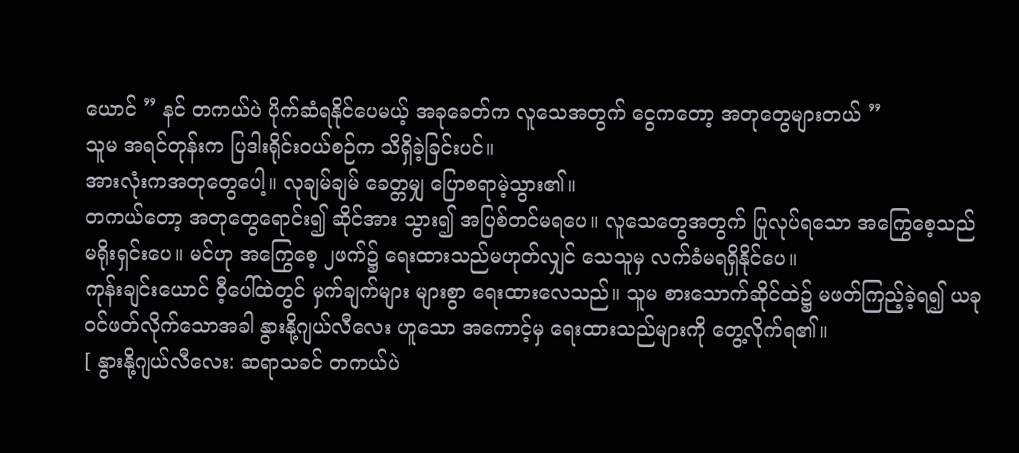ယောင် ” နင် တကယ်ပဲ ပိုက်ဆံရနိုင်ပေမယ့် အခုခေတ်က လူသေအတွက် ငွေကတော့ အတုတွေများတယ် ”
သူမ အရင်တုန်းက ပြဒါးရိုင်းဝယ်စဉ်က သိရှိခဲ့ခြင်းပင်။
အားလုံးကအတုတွေပေါ့။ လုချမ်ချမ် ခေတ္တမျှ ပြောစရာမဲ့သွား၏။
တကယ်တော့ အတုတွေရောင်း၍ ဆိုင်အား သွား၍ အပြစ်တင်မရပေ။ လူသေတွေအတွက် ပြုလုပ်ရသော အကြွေစေ့သည် မရိုးရှင်းပေ။ မင်ဟု အကြွေစေ့ ၂ဖက်၌ ရေးထားသည်မဟုတ်လျှင် သေသူမှ လက်ခံမရရှိနိုင်ပေ။
ကုန်းချင်းယောင် ဝီ့ပေါ်ထဲတွင် မှက်ချက်များ များစွာ ရေးထားလေသည်။ သူမ စားသောက်ဆိုင်ထဲ၌ မဖတ်ကြည့်ခဲ့ရ၍ ယခုဝင်ဖတ်လိုက်သောအခါ နွားနို့ဂျယ်လီလေး ဟူသော အကောင့်မှ ရေးထားသည်များကို တွေ့လိုက်ရ၏။
[ နွားနို့ဂျယ်လီလေး: ဆရာသခင် တကယ်ပဲ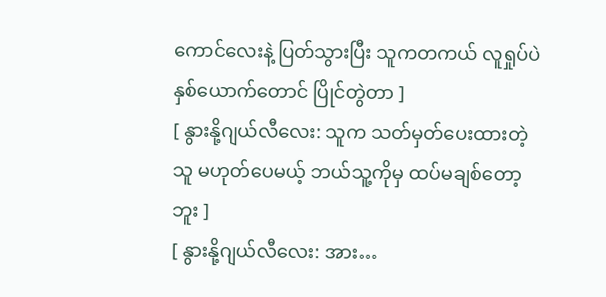ကောင်လေးနဲ့ ပြတ်သွားပြီး သူကတကယ် လူရှုပ်ပဲ နှစ်ယောက်တောင် ပြိုင်တွဲတာ ]
[ နွားနို့ဂျယ်လီလေး: သူက သတ်မှတ်ပေးထားတဲ့သူ မဟုတ်ပေမယ့် ဘယ်သူ့ကိုမှ ထပ်မချစ်တော့ဘူး ]
[ နွားနို့ဂျယ်လီလေး: အား…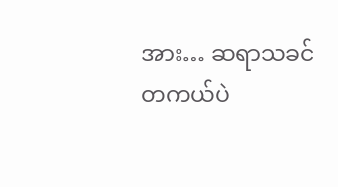အား… ဆရာသခင် တကယ်ပဲ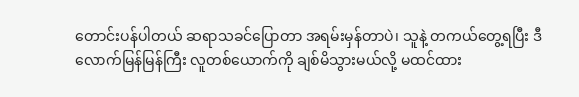တောင်းပန်ပါတယ် ဆရာသခင်ပြောတာ အရမ်းမှန်တာပဲ၊ သူနဲ့ တကယ်တွေ့ရပြီး ဒီလောက်မြန်မြန်ကြီး လူတစ်ယောက်ကို ချစ်မိသွားမယ်လို့ မထင်ထား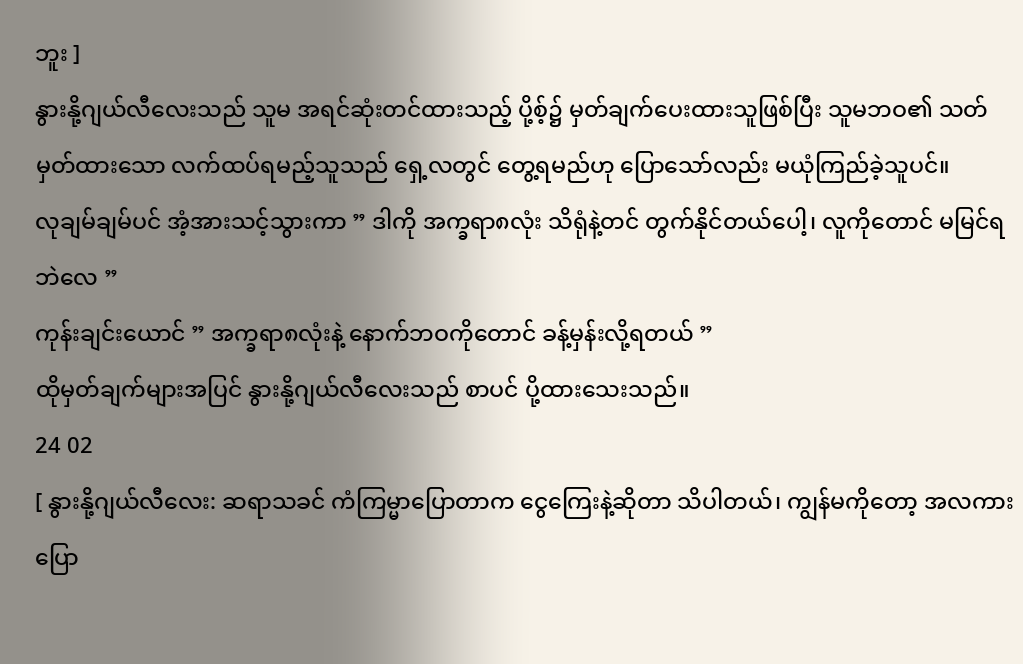ဘူး ]
နွားနို့ဂျယ်လီလေးသည် သူမ အရင်ဆုံးတင်ထားသည့် ပို့စ့်၌ မှတ်ချက်ပေးထားသူဖြစ်ပြီး သူမဘဝ၏ သတ်မှတ်ထားသော လက်ထပ်ရမည့်သူသည် ရှေ့လတွင် တွေ့ရမည်ဟု ပြောသော်လည်း မယုံကြည်ခဲ့သူပင်။
လုချမ်ချမ်ပင် အံ့အားသင့်သွားကာ ” ဒါကို အက္ခရာ၈လုံး သိရုံနဲ့တင် တွက်နိုင်တယ်ပေါ့၊ လူကိုတောင် မမြင်ရဘဲလေ ”
ကုန်းချင်းယောင် ” အက္ခရာ၈လုံးနဲ့ နောက်ဘဝကိုတောင် ခန့်မှန်းလို့ရတယ် ”
ထိုမှတ်ချက်များအပြင် နွားနို့ဂျယ်လီလေးသည် စာပင် ပို့ထားသေးသည်။
24 02
[ နွားနို့ဂျယ်လီလေး: ဆရာသခင် ကံကြမ္မာပြောတာက ငွေကြေးနဲ့ဆိုတာ သိပါတယ်၊ ကျွန်မကိုတော့ အလကားပြော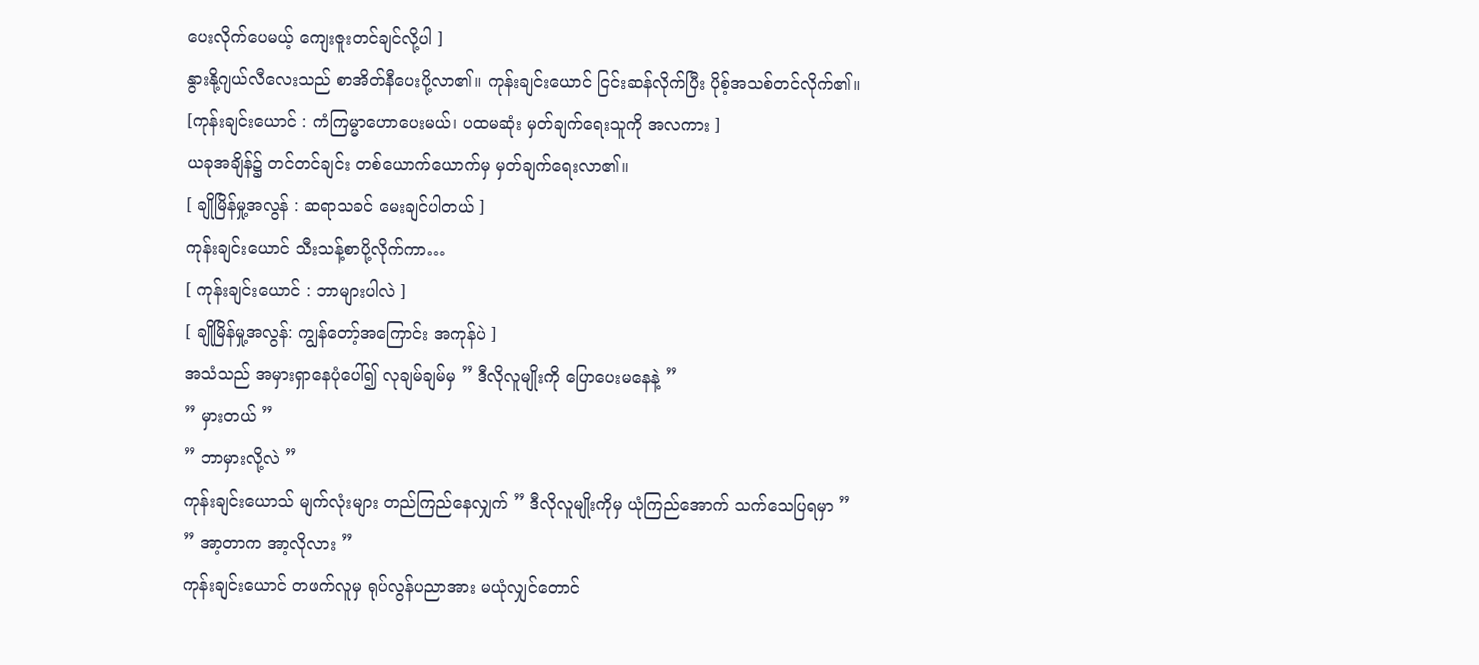ပေးလိုက်ပေမယ့် ကျေးဇူးတင်ချင်လို့ပါ ]
နွားနို့ဂျယ်လီလေးသည် စာအိတ်နီပေးပို့လာ၏။ ကုန်းချင်းယောင် ငြင်းဆန်လိုက်ပြီး ပိုစ့်အသစ်တင်လိုက်၏။
[ကုန်းချင်းယောင် : ကံကြမ္မာဟောပေးမယ်၊ ပထမဆုံး မှတ်ချက်ရေးသူကို အလကား ]
ယခုအချိန်၌ တင်တင်ချင်း တစ်ယောက်ယောက်မှ မှတ်ချက်ရေးလာ၏။
[ ချိုမြိန်မှု့အလွန် : ဆရာသခင် မေးချင်ပါတယ် ]
ကုန်းချင်းယောင် သီးသန့်စာပို့လိုက်ကာ…
[ ကုန်းချင်းယောင် : ဘာများပါလဲ ]
[ ချိုမြိန်မှု့အလွန်: ကျွန်တော့်အကြောင်း အကုန်ပဲ ]
အသံသည် အမှားရှာနေပုံပေါ်၍ လုချမ်ချမ်မှ ” ဒီလိုလူမျိုးကို ပြောပေးမနေနဲ့ ”
” မှားတယ် ”
” ဘာမှားလို့လဲ ”
ကုန်းချင်းယောသ် မျက်လုံးများ တည်ကြည်နေလျှက် ” ဒီလိုလူမျိုးကိုမှ ယုံကြည်အောက် သက်သေပြရမှာ ”
” အာ့တာက အာ့လိုလား ”
ကုန်းချင်းယောင် တဖက်လူမှ ရုပ်လွန်ပညာအား မယုံလျှင်တောင်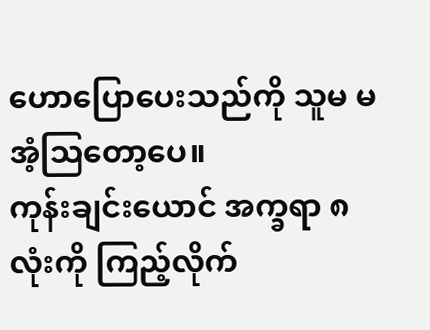ဟောပြောပေးသည်ကို သူမ မအံ့ဩတော့ပေ။
ကုန်းချင်းယောင် အက္ခရာ ၈လုံးကို ကြည့်လိုက်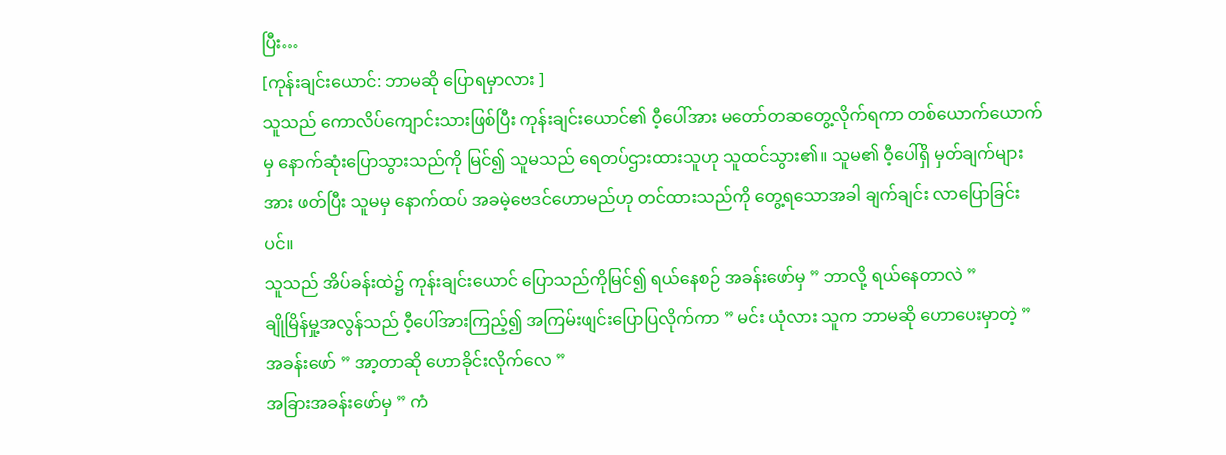ပြီး…
[ကုန်းချင်းယောင်: ဘာမဆို ပြောရမှာလား ]
သူသည် ကောလိပ်ကျောင်းသားဖြစ်ပြီး ကုန်းချင်းယောင်၏ ဝီ့ပေါ်အား မတော်တဆတွေ့လိုက်ရကာ တစ်ယောက်ယောက်မှ နောက်ဆုံးပြောသွားသည်ကို မြင်၍ သူမသည် ရေတပ်ဌားထားသူဟု သူထင်သွား၏။ သူမ၏ ဝီ့ပေါ်ရှိ မှတ်ချက်များအား ဖတ်ပြီး သူမမှ နောက်ထပ် အခမဲ့ဗေဒင်ဟောမည်ဟု တင်ထားသည်ကို တွေ့ရသောအခါ ချက်ချင်း လာပြောခြင်းပင်။
သူသည် အိပ်ခန်းထဲ၌ ကုန်းချင်းယောင် ပြောသည်ကိုမြင်၍ ရယ်နေစဉ် အခန်းဖော်မှ ” ဘာလို့ ရယ်နေတာလဲ ”
ချိုမြိန်မှု့အလွန်သည် ဝီ့ပေါ်အားကြည့်၍ အကြမ်းဖျင်းပြောပြလိုက်ကာ ” မင်း ယုံလား သူက ဘာမဆို ဟောပေးမှာတဲ့ ”
အခန်းဖော် ” အာ့တာဆို ဟောခိုင်းလိုက်လေ ”
အခြားအခန်းဖော်မှ ” ကံ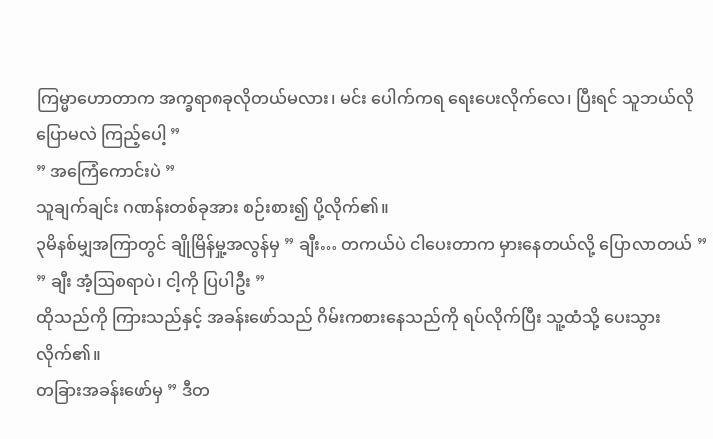ကြမ္မာဟောတာက အက္ခရာ၈ခုလိုတယ်မလား၊ မင်း ပေါက်ကရ ရေးပေးလိုက်လေ၊ ပြီးရင် သူဘယ်လိုပြောမလဲ ကြည့်ပေါ့ ”
” အကြေံကောင်းပဲ ”
သူချက်ချင်း ဂဏန်းတစ်ခုအား စဉ်းစား၍ ပို့လိုက်၏။
၃မိနစ်မျှအကြာတွင် ချိုမြိန်မှု့အလွန်မှ ” ချီး… တကယ်ပဲ ငါပေးတာက မှားနေတယ်လို့ ပြောလာတယ် ”
” ချီး အံ့ဩစရာပဲ၊ ငါ့ကို ပြပါဦး ”
ထိုသည်ကို ကြားသည်နှင့် အခန်းဖော်သည် ဂိမ်းကစားနေသည်ကို ရပ်လိုက်ပြီး သူ့ထံသို့ ပေးသွားလိုက်၏။
တခြားအခန်းဖော်မှ ” ဒီတ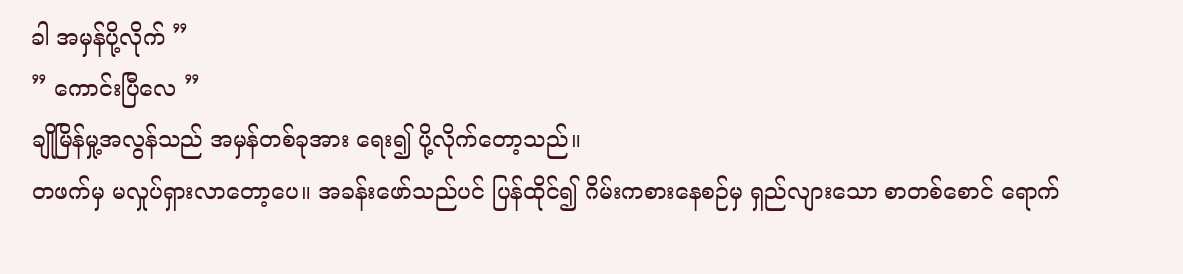ခါ အမှန်ပို့လိုက် ”
” ကောင်းပြီလေ ”
ချိုမြိန်မှု့အလွန်သည် အမှန်တစ်ခုအား ရေး၍ ပို့လိုက်တော့သည်။
တဖက်မှ မလှုပ်ရှားလာတော့ပေ။ အခန်းဖော်သည်ပင် ပြန်ထိုင်၍ ဂိမ်းကစားနေစဉ်မှ ရှည်လျားသော စာတစ်စောင် ရောက်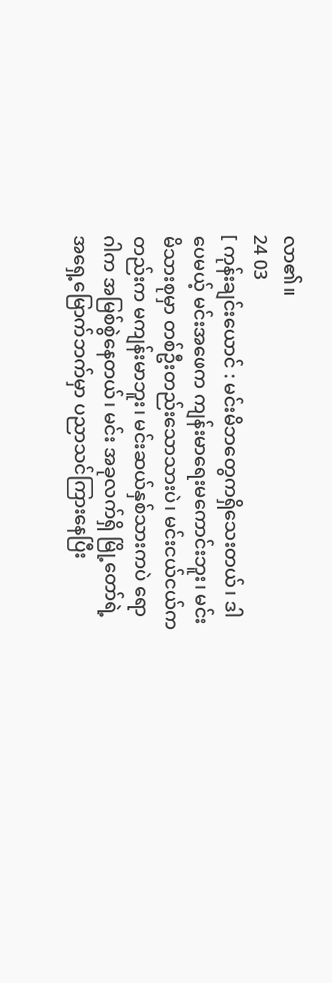လာ၏။
24 03
[ ကုန်းချင်းယောင် : မင်းမိဘတွေကရှိသေးတယ်၊ ဒါပေမယ့် မင်းအဖေက ကျန်းမာရေးမကောင်းဘူး၊ မင်းမိသားစုမှာ တစ်ဦးတည်းသောသားပဲ၊ မင်းငယ်ငယ်ကတည်းက မကျန်းမာဘူး၊ မင်းဆယ်နှစ်သားကပဲ ရောဂါက အမြစ်စွဲနေတယ်၊ မင်း အခုလက်ရှိ မြို့တော်ရဲ့အရှေ့မြောက်ဘက်မှာ ပညာသင်ကြားနေပြီး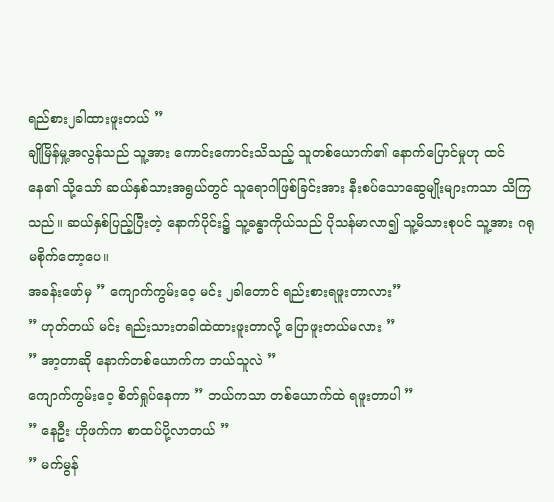ရည်စား၂ခါထားဖူးတယ် ”
ချိုမြိန်မှု့အလွန်သည် သူ့အား ကောင်းကောင်းသိသည့် သူတစ်ယောက်၏ နောက်ပြောင်မှုဟု ထင်နေ၏ သို့သော် ဆယ်နှစ်သားအရွယ်တွင် သူရောဂါဖြစ်ခြင်းအား နီးစပ်သောဆွေမျိုးများကသာ သိကြသည်။ ဆယ်နှစ်ပြည့်ပြီးတဲ့ နောက်ပိုင်း၌ သူ့ခန္ဓာကိုယ်သည် ပိုသန်မာလာ၍ သူ့မိသားစုပင် သူ့အား ဂရုမစိုက်တော့ပေ။
အခန်းဖော်မှ ” ကျောက်ကွမ်းဝေ့ မင်း ၂ခါတောင် ရည်းစားရဖူးတာလား”
” ဟုတ်တယ် မင်း ရည်းသားတခါထဲထားဖူးတာလို့ ပြောဖူးတယ်မလား ”
” အာ့တာဆို နောက်တစ်ယောက်က ဘယ်သူလဲ ”
ကျောက်ကွမ်းဝေ့ စိတ်ရှုပ်နေကာ ” ဘယ်ကသာ တစ်ယောက်ထဲ ရဖူးတာပါ ”
” နေဦး ဟိုဖက်က စာထပ်ပို့လာတယ် ”
” မက်မွန်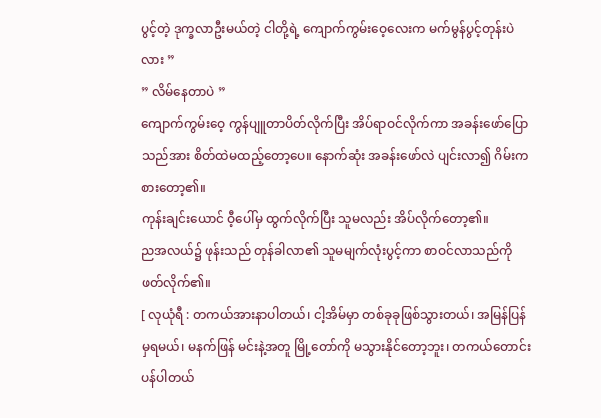ပွင့်တဲ့ ဒုက္ခလာဦးမယ်တဲ့ ငါတို့ရဲ့ ကျောက်ကွမ်းဝေ့လေးက မက်မွန်ပွင့်တုန်းပဲလား ”
” လိမ်နေတာပဲ ”
ကျောက်ကွမ်းဝေ့ ကွန်ပျူတာပိတ်လိုက်ပြီး အိပ်ရာဝင်လိုက်ကာ အခန်းဖော်ပြောသည်အား စိတ်ထဲမထည့်တော့ပေ။ နောက်ဆုံး အခန်းဖော်လဲ ပျင်းလာ၍ ဂိမ်းကစားတော့၏။
ကုန်းချင်းယောင် ဝီ့ပေါ်မှ ထွက်လိုက်ပြီး သူမလည်း အိပ်လိုက်တော့၏။
ညအလယ်၌ ဖုန်းသည် တုန်ခါလာ၏ သူမမျက်လုံးပွင့်ကာ စာဝင်လာသည်ကို ဖတ်လိုက်၏။
[ လုယုံရီ : တကယ်အားနာပါတယ်၊ ငါ့အိမ်မှာ တစ်ခုခုဖြစ်သွားတယ်၊ အမြန်ပြန်မှရမယ်၊ မနက်ဖြန် မင်းနဲ့အတူ မြို့တော်ကို မသွားနိုင်တော့ဘူး၊ တကယ်တောင်းပန်ပါတယ်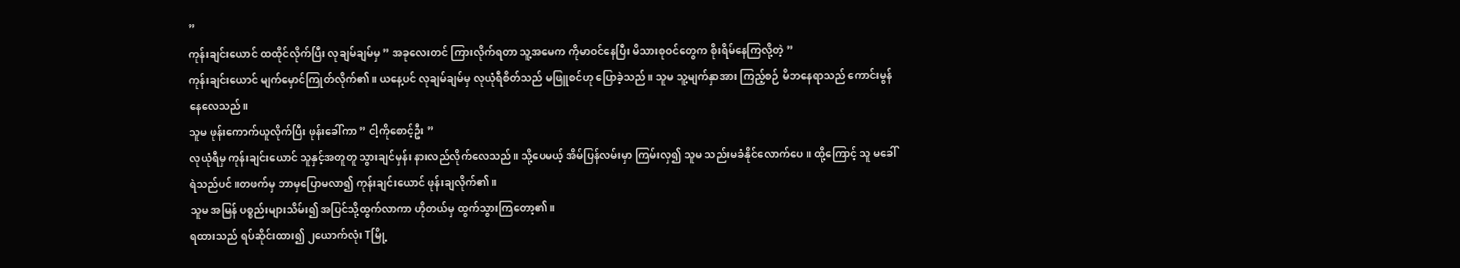”
ကုန်းချင်းယောင် ထထိုင်လိုက်ပြီး လုချမ်ချမ်မှ ” အခုလေးတင် ကြားလိုက်ရတာ သူ့အမေက ကိုမာဝင်နေပြီး မိသားစုဝင်တွေက စိုးရိမ်နေကြလို့တဲ့ ”
ကုန်းချင်းယောင် မျက်မှောင်ကြုတ်လိုက်၏။ ယနေ့ပင် လုချမ်ချမ်မှ လုယုံရီစိတ်သည် မဖြူစင်ဟု ပြောခဲ့သည်။ သူမ သူ့မျက်နှာအား ကြည့်စဉ် မိဘနေရာသည် ကောင်းမွန်နေလေသည်။
သူမ ဖုန်းကောက်ယူလိုက်ပြီး ဖုန်းခေါ်ကာ ” ငါ့ကိုစောင့်ဦး ”
လုယုံရီမှ ကုန်းချင်းယောင် သူနှင့်အတူတူ သွားချင်မှန်း နားလည်လိုက်လေသည်။ သို့ပေမယ့် အိမ်ပြန်လမ်းမှာ ကြမ်းလှ၍ သူမ သည်းမခံနိုင်လောက်ပေ။ ထို့ကြောင့် သူ မခေါ်ရဲသည်ပင်။တဖက်မှ ဘာမှပြောမလာ၍ ကုန်းချင်းယောင် ဖုန်းချလိုက်၏။
သူမ အမြန် ပစ္စည်းများသိမ်း၍ အပြင်သို့ထွက်လာကာ ဟိုတယ်မှ ထွက်သွားကြတော့၏။
ရထားသည် ရပ်ဆိုင်းထား၍ ၂ယောက်လုံး Tမြို့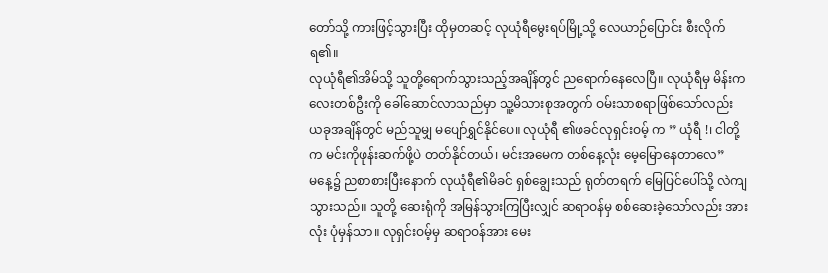တော်သို့ ကားဖြင့်သွားပြီး ထိုမှတဆင့် လုယုံရီမွေးရပ်မြို့သို့ လေယာဉ်ပြောင်း စီးလိုက်ရ၏။
လုယုံရီ၏အိမ်သို့ သူတို့ရောက်သွားသည့်အချိန်တွင် ညရောက်နေလေပြီ။ လုယုံရီမှ မိန်းကလေးတစ်ဦးကို ခေါ်ဆောင်လာသည်မှာ သူ့မိသားစုအတွက် ဝမ်းသာစရာဖြစ်သော်လည်း ယခုအချိန်တွင် မည်သူမျှ မပျော်ရွှင်နိုင်ပေ။ လုယုံရီ ၏ဖခင်လုရှင်းဝမ့် က ” ယုံရီ !၊ ငါတို့က မင်းကိုဖုန်းဆက်ဖို့ပဲ တတ်နိုင်တယ်၊ မင်းအမေက တစ်နေ့လုံး မေ့မြောနေတာလေ”
မနေ့၌ ညစာစားပြီးနောက် လုယုံရီ၏မိခင် ရှစ်ချွေးသည် ရုတ်တရက် မြေပြင်ပေါ်သို့ လဲကျသွားသည်။ သူတို့ ဆေးရုံကို အမြန်သွားကြပြီးလျှင် ဆရာဝန်မှ စစ်ဆေးခဲ့သော်လည်း အားလုံး ပုံမှန်သာ။ လုရှင်းဝမ့်မှ ဆရာဝန်အား မေး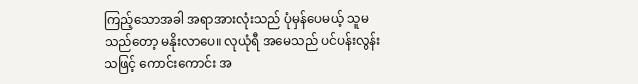ကြည့်သောအခါ အရာအားလုံးသည် ပုံမှန်ပေမယ့် သူမ သည်တော့ မနိုးလာပေ။ လုယုံရီ အမေသည် ပင်ပန်းလွန်းသဖြင့် ကောင်းကောင်း အ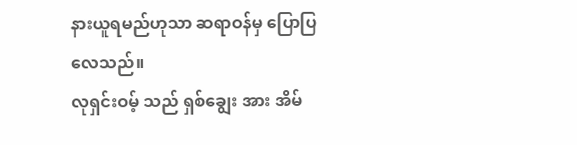နားယူရမည်ဟုသာ ဆရာဝန်မှ ပြောပြလေသည်။
လုရှင်းဝမ့် သည် ရှစ်ချွေး အား အိမ်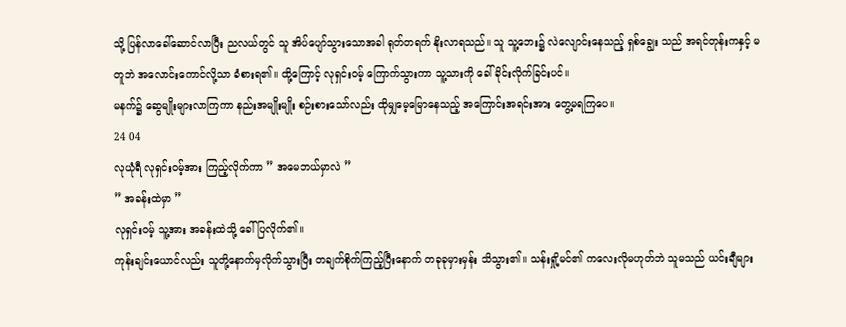သို့ ပြန်လာခေါ်ဆောင်လာပြီး ညလယ်တွင် သူ အိပ်ပျော်သွားသောအခါ ရုတ်တရက် နိုးလာရသည်။ သူ သူ့ဘေး၌ လဲလျောင်းနေသည့် ရှစ်ချွေး သည် အရင်တုန်းကနှင့် မတူဘဲ အလောင်းကောင်လို့သာ ခံစားရ၏။ ထို့ကြောင့် လုရှင်းဝမ့် ကြောက်သွားကာ သူ့သားကို ခေါ်ခိုင်းလိုက်ခြင်းပင်။
မနက်၌ ဆွေမျိုးများလာကြကာ နည်းအမျိုးမျိုး စဉ်းစားသော်လည်း ထိုမျှမေ့မြောနေသည့် အကြောင်းအရင်းအား တွေ့မရကြပေ။
24 04
လုယုံရီ လုရှင်းဝမ့်အား ကြည့်လိုက်ကာ ” အမေဘယ်မှာလဲ ”
” အခန်းထဲမှာ ”
လုရှင်းဝမ့် သူ့အား အခန်းထဲသို့ ခေါ်ပြလိုက်၏။
ကုန်းချင်းယောင်လည်း သူတို့နောက်မှလိုက်သွားပြီး တချက်စိုက်ကြည့်ပြီးနောက် တခုခုမှားမှန်း သိသွား၏။ သန်းရှို့မင်၏ ကလေးလိုမဟုတ်ဘဲ သူမသည် ယင်းချီများ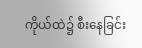ကိုယ်ထဲ၌ စီးနေခြင်း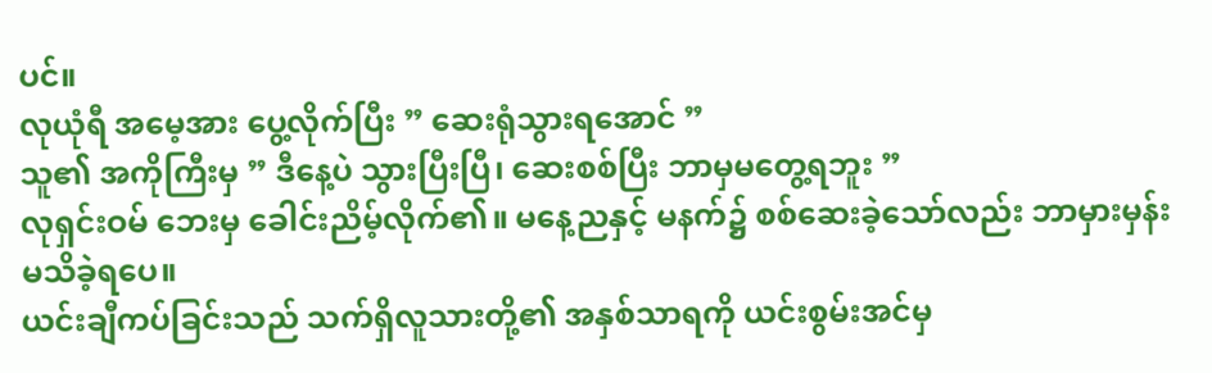ပင်။
လုယုံရီ အမေ့အား ပွေ့လိုက်ပြီး ” ဆေးရုံသွားရအောင် ”
သူ၏ အကိုကြီးမှ ” ဒီနေ့ပဲ သွားပြီးပြီ၊ ဆေးစစ်ပြီး ဘာမှမတွေ့ရဘူး ”
လုရှင်းဝမ် ဘေးမှ ခေါင်းညိမ့်လိုက်၏။ မနေ့ညနှင့် မနက်၌ စစ်ဆေးခဲ့သော်လည်း ဘာမှားမှန်း မသိခဲ့ရပေ။
ယင်းချီကပ်ခြင်းသည် သက်ရှိလူသားတို့၏ အနှစ်သာရကို ယင်းစွမ်းအင်မှ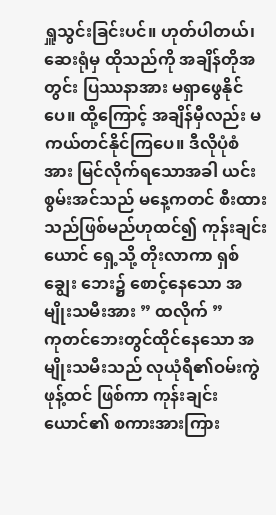ရှူသွင်းခြင်းပင်။ ဟုတ်ပါတယ်၊ ဆေးရုံမှ ထိုသည်ကို အချိန်တိုအတွင်း ပြဿနာအား မရှာဖွေနိုင်ပေ။ ထို့ကြောင့် အချိန်မှီလည်း မကယ်တင်နိုင်ကြပေ။ ဒီလိုပုံစံအား မြင်လိုက်ရသောအခါ ယင်းစွမ်းအင်သည် မနေ့ကတင် စီးထားသည်ဖြစ်မည်ဟုထင်၍ ကုန်းချင်းယောင် ရှေ့သို့ တိုးလာကာ ရှစ်ချွေး ဘေး၌ စောင့်နေသော အမျိုးသမီးအား ” ထလိုက် ”
ကုတင်ဘေးတွင်ထိုင်နေသော အမျိုးသမီးသည် လုယုံရီ၏ဝမ်းကွဲ ဖုန့်ထင် ဖြစ်ကာ ကုန်းချင်းယောင်၏ စကားအားကြား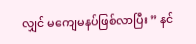လျှင် မကျေမနပ်ဖြစ်လာပြီး ” နင်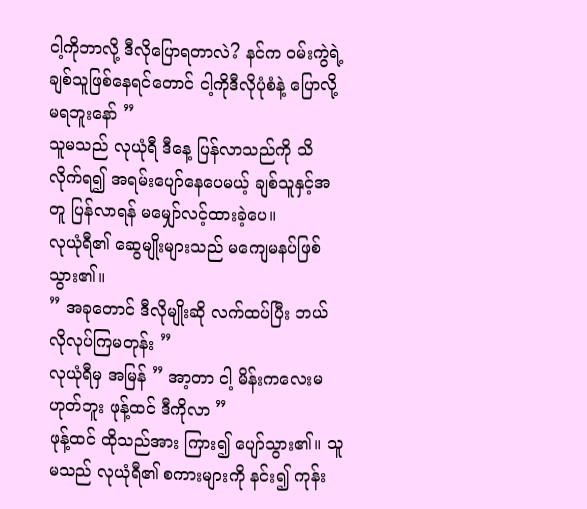ငါ့ကိုဘာလို့ ဒီလိုပြောရတာလဲ? နင်က ဝမ်းကွဲရဲ့ချစ်သူဖြစ်နေရင်တောင် ငါ့ကိုဒီလိုပုံစံနဲ့ ပြောလို့မရဘူးနော် ”
သူမသည် လုယုံရီ ဒီနေ့ ပြန်လာသည်ကို သိလိုက်ရ၍ အရမ်းပျော်နေပေမယ့် ချစ်သူနှင့်အတူ ပြန်လာရန် မမျှော်လင့်ထားခဲ့ပေ။
လုယုံရီ၏ ဆွေမျိုးများသည် မကျေမနပ်ဖြစ်သွား၏။
” အခုတောင် ဒီလိုမျိုးဆို လက်ထပ်ပြီး ဘယ်လိုလုပ်ကြမတုန်း ”
လုယုံရီမှ အမြန် ” အာ့တာ ငါ့ မိန်းကလေးမဟုတ်ဘူး ဖုန့်ထင် ဒီကိုလာ ”
ဖုန့်ထင် ထိုသည်အား ကြား၍ ပျော်သွား၏။ သူမသည် လုယုံရီ၏ စကားများကို နင်း၍ ကုန်း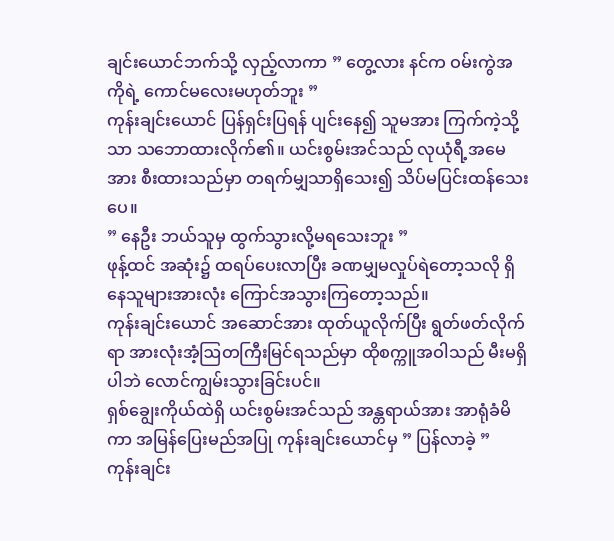ချင်းယောင်ဘက်သို့ လှည့်လာကာ ” တွေ့လား နင်က ဝမ်းကွဲအကိုရဲ့ ကောင်မလေးမဟုတ်ဘူး ”
ကုန်းချင်းယောင် ပြန်ရှင်းပြရန် ပျင်းနေ၍ သူမအား ကြက်ကဲ့သို့သာ သဘောထားလိုက်၏။ ယင်းစွမ်းအင်သည် လုယုံရီ့အမေအား စီးထားသည်မှာ တရက်မျှသာရှိသေး၍ သိပ်မပြင်းထန်သေးပေ။
” နေဦး ဘယ်သူမှ ထွက်သွားလို့မရသေးဘူး ”
ဖုန့်ထင် အဆုံး၌ ထရပ်ပေးလာပြီး ခဏမျှမလှုပ်ရဲတော့သလို ရှိနေသူများအားလုံး ကြောင်အသွားကြတော့သည်။
ကုန်းချင်းယောင် အဆောင်အား ထုတ်ယူလိုက်ပြီး ရွတ်ဖတ်လိုက်ရာ အားလုံးအံ့ဩတကြီးမြင်ရသည်မှာ ထိုစက္ကူအဝါသည် မီးမရှိပါဘဲ လောင်ကျွမ်းသွားခြင်းပင်။
ရှစ်ချွေးကိုယ်ထဲရှိ ယင်းစွမ်းအင်သည် အန္တရာယ်အား အာရုံခံမိကာ အမြန်ပြေးမည်အပြု ကုန်းချင်းယောင်မှ ” ပြန်လာခဲ့ ”
ကုန်းချင်း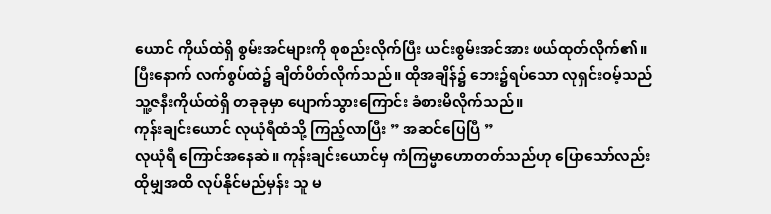ယောင် ကိုယ်ထဲရှိ စွမ်းအင်များကို စုစည်းလိုက်ပြီး ယင်းစွမ်းအင်အား ဖယ်ထုတ်လိုက်၏။ ပြီးနောက် လက်စွပ်ထဲ၌ ချိတ်ပိတ်လိုက်သည်။ ထိုအချိန်၌ ဘေး၌ရပ်သော လုရှင်းဝမ့်သည် သူ့ဇနီးကိုယ်ထဲရှိ တခုခုမှာ ပျောက်သွားကြောင်း ခံစားမိလိုက်သည်။
ကုန်းချင်းယောင် လုယုံရီထံသို့ ကြည့်လာပြီး ” အဆင်ပြေပြီ ”
လုယုံရီ ကြောင်အနေဆဲ။ ကုန်းချင်းယောင်မှ ကံကြမ္မာဟောတတ်သည်ဟု ပြောသော်လည်း ထိုမျှအထိ လုပ်နိုင်မည်မှန်း သူ မ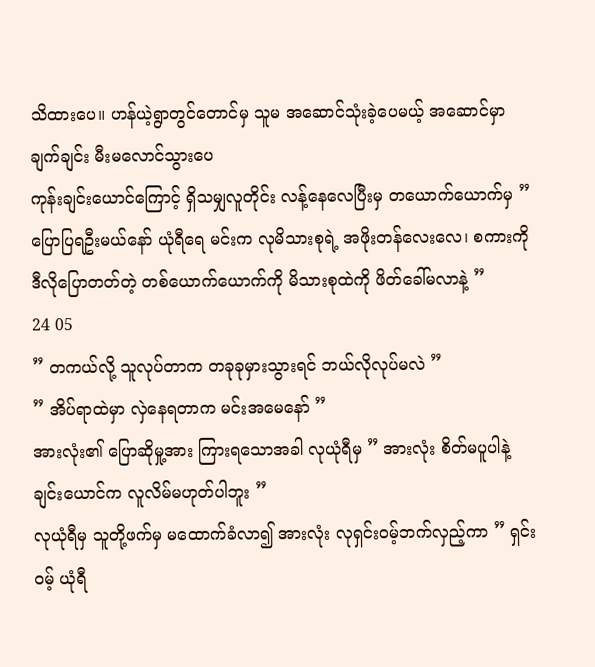သိထားပေ။ ဟန်ယဲ့ရွာတွင်တောင်မှ သူမ အဆောင်သုံးခဲ့ပေမယ့် အဆောင်မှာ ချက်ချင်း မီးမလောင်သွားပေ
ကုန်းချင်းယောင်ကြောင့် ရှိသမျှလူတိုင်း လန့်နေလေပြီးမှ တယောက်ယောက်မှ ” ပြောပြရဦးမယ်နော် ယုံရီရေ မင်းက လုမိသားစုရဲ့ အဖိုးတန်လေးလေ၊ စကားကို ဒီလိုပြောတတ်တဲ့ တစ်ယောက်ယောက်ကို မိသားစုထဲကို ဖိတ်ခေါ်မလာနဲ့ ”
24 05
” တကယ်လို့ သူလုပ်တာက တခုခုမှားသွားရင် ဘယ်လိုလုပ်မလဲ ”
” အိပ်ရာထဲမှာ လှဲနေရတာက မင်းအမေနော် ”
အားလုံး၏ ပြောဆိုမှု့အား ကြားရသောအခါ လုယုံရီမှ ” အားလုံး စိတ်မပူပါနဲ့ ချင်းယောင်က လူလိမ်မဟုတ်ပါဘူး ”
လုယုံရီမှ သူတို့ဖက်မှ မထောက်ခံလာ၍ အားလုံး လုရှင်းဝမ့်ဘက်လှည့်ကာ ” ရှင်းဝမ့် ယုံရီ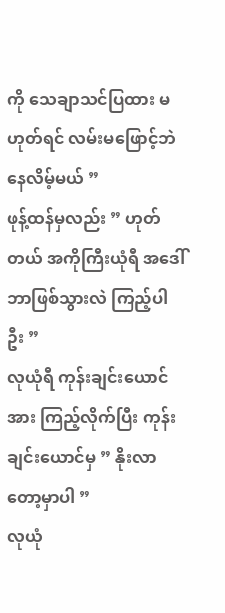ကို သေချာသင်ပြထား မဟုတ်ရင် လမ်းမဖြောင့်ဘဲ နေလိမ့်မယ် ”
ဖုန့်ထန်မှလည်း ” ဟုတ်တယ် အကိုကြီးယုံရီ အဒေါ်ဘာဖြစ်သွားလဲ ကြည့်ပါဦး ”
လုယုံရီ ကုန်းချင်းယောင်အား ကြည့်လိုက်ပြီး ကုန်းချင်းယောင်မှ ” နိုးလာတော့မှာပါ ”
လုယုံ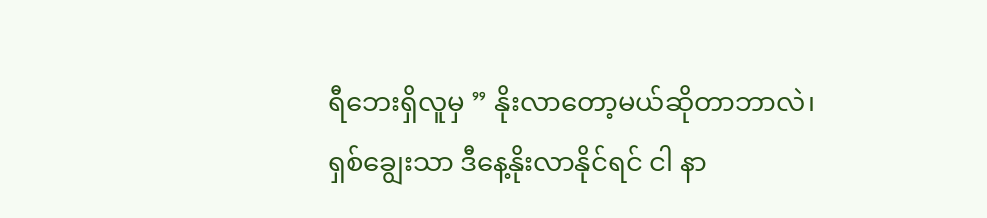ရီဘေးရှိလူမှ ” နိုးလာတော့မယ်ဆိုတာဘာလဲ၊ ရှစ်ချွေးသာ ဒီနေ့နိုးလာနိုင်ရင် ငါ နာ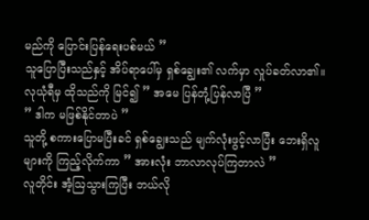မည်ကို ပြောင်းပြန်ရေးပစ်မယ် ”
သူပြောပြီးသည်နှင့် အိပ်ရာပေါ်မှ ရှစ်ချွေး၏ လက်မှာ လှုပ်ခတ်လာ၏။
လုယုံရီမှ ထိုသည်ကို မြင်၍ ” အမေ ပြန်တုံ့ပြန်လာပြီ ”
” ဒါက မဖြစ်နိုင်တာပဲ ”
သူတို့ စကားပြောမပြီးခင် ရှစ်ချွေးသည် မျက်လုံးဖွင့်လာပြီး ဘေးရှိလူများကို ကြည့်လိုက်ကာ ” အားလုံး ဘာလာလုပ်ကြတာလဲ ”
လူတိုင်း အံ့ဩသွားကြပြီး ဘယ်လို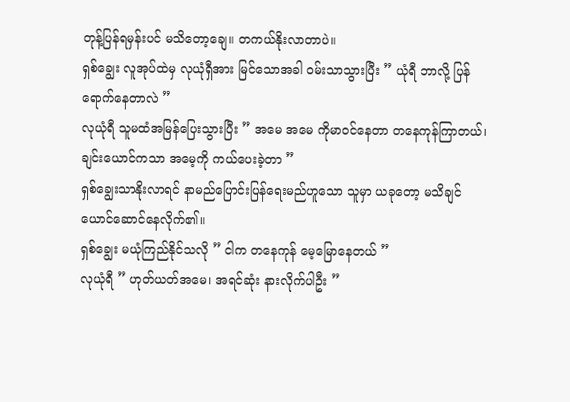တုန့်ပြန်ရမှန်းပင် မသိတော့ချေ။ တကယ်နိုးလာတာပဲ။
ရှစ်ချွေး လူအုပ်ထဲမှ လုယုံရှီအား မြင်သောအခါ ဝမ်းသာသွားပြီး ” ယုံရီ ဘာလို့ ပြန်ရောက်နေတာလဲ ”
လုယုံရီ သူမထံအမြန်ပြေးသွားပြီး ” အမေ အမေ ကိုမာဝင်နေတာ တနေကုန်ကြာတယ်၊ ချင်းယောင်ကသာ အမေ့ကို ကယ်ပေးခဲ့တာ ”
ရှစ်ချွေးသာနိုးလာရင် နာမည်ပြောင်းပြန်ရေးမည်ဟူသော သူမှာ ယခုတော့ မသိချင်ယောင်ဆောင်နေလိုက်၏။
ရှစ်ချွေး မယုံကြည်နိုင်သလို ” ငါက တနေကုန် မေ့မြောနေတယ် ”
လုယုံရီ ” ဟုတ်ယတ်အမေ၊ အရင်ဆုံး နားလိုက်ပါဦး ”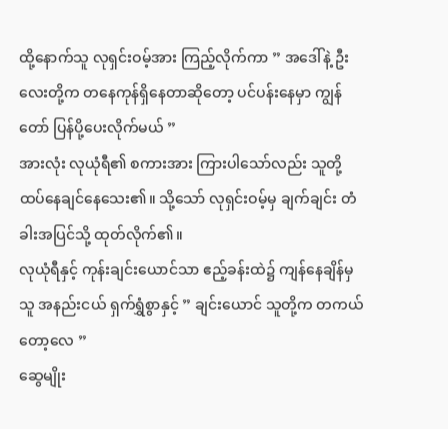ထို့နောက်သူ လုရှင်းဝမ့်အား ကြည့်လိုက်ကာ ” အဒေါ်နဲ့ ဦးလေးတို့က တနေကုန်ရှိနေတာဆိုတော့ ပင်ပန်းနေမှာ ကျွန်တော် ပြန်ပို့ပေးလိုက်မယ် ”
အားလုံး လုယုံရီ၏ စကားအား ကြားပါသော်လည်း သူတို့ ထပ်နေချင်နေသေး၏။ သို့သော် လုရှင်းဝမ့်မှ ချက်ချင်း တံခါးအပြင်သို့ ထုတ်လိုက်၏။
လုယုံရီနှင့် ကုန်းချင်းယောင်သာ ဧည့်ခန်းထဲ၌ ကျန်နေချိန်မှ သူ အနည်းငယ် ရှက်ရွှံစွာနှင့် ” ချင်းယောင် သူတို့က တကယ်တော့လေ ”
ဆွေမျိုး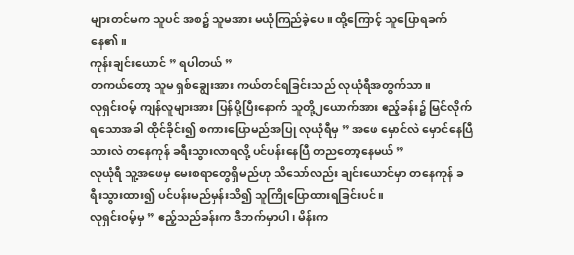များတင်မက သူပင် အစ၌ သူမအား မယုံကြည်ခဲ့ပေ။ ထို့ကြောင့် သူပြောရခက်နေ၏။
ကုန်းချင်းယောင် ” ရပါတယ် ”
တကယ်တော့ သူမ ရှစ်ချွေးအား ကယ်တင်ရခြင်းသည် လုယုံရီအတွက်သာ။
လုရှင်းဝမ့် ကျန်လူများအား ပြန်ပို့ပြီးနောက် သူတို့၂ယောက်အား ဧည့်ခန်း၌ မြင်လိုက်ရသောအခါ ထိုင်ခိုင်း၍ စကားပြောမည်အပြု လုယုံရီမှ ” အဖေ မှောင်လဲ မှောင်နေပြီ သားလဲ တနေကုန် ခရီးသွားလာရလို့ ပင်ပန်းနေပြီ တညတော့နေမယ် ”
လုယုံရီ သူ့အဖေမှ မေးစရာတွေရှိမည်ဟု သိသော်လည်း ချင်းယောင်မှာ တနေကုန် ခရီးသွားထား၍ ပင်ပန်းမည်မှန်းသိ၍ သူကြိုပြောထားရခြင်းပင်။
လုရှင်းဝမ့်မှ ” ဧည့်သည်ခန်းက ဒီဘက်မှာပါ၊ မိန်းက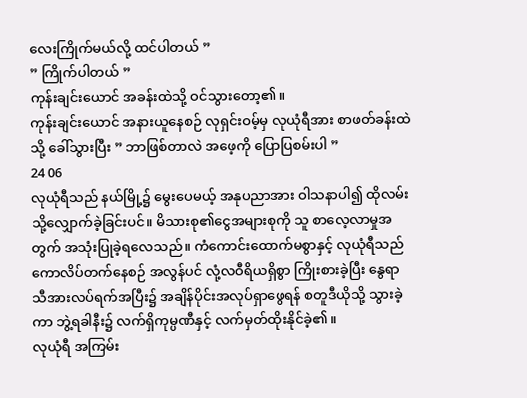လေးကြိုက်မယ်လို့ ထင်ပါတယ် ”
” ကြိုက်ပါတယ် ”
ကုန်းချင်းယောင် အခန်းထဲသို့ ဝင်သွားတော့၏။
ကုန်းချင်းယောင် အနားယူနေစဉ် လုရှင်းဝမ့်မှ လုယုံရီအား စာဖတ်ခန်းထဲသို့ ခေါ်သွားပြီး ” ဘာဖြစ်တာလဲ အဖေ့ကို ပြောပြစမ်းပါ ”
24 06
လုယုံရီသည် နယ်မြို့၌ မွေးပေမယ့် အနုပညာအား ဝါသနာပါ၍ ထိုလမ်းသို့လျှောက်ခဲ့ခြင်းပင်။ မိသားစု၏ငွေအများစုကို သူ စာလေ့လာမှုအတွက် အသုံးပြုခဲ့ရလေသည်။ ကံကောင်းထောက်မစွာနှင့် လုယုံရီသည် ကောလိပ်တက်နေစဉ် အလွန်ပင် လုံ့လဝီရိယရှိစွာ ကြိုးစားခဲ့ပြီး နွေရာသီအားလပ်ရက်အပြီး၌ အချိန်ပိုင်းအလုပ်ရှာဖွေရန် စတူဒီယိုသို့ သွားခဲ့ကာ ဘွဲ့ရခါနီး၌ လက်ရှိကုမ္ပဏီနှင့် လက်မှတ်ထိုးနိုင်ခဲ့၏။
လုယုံရီ အကြမ်း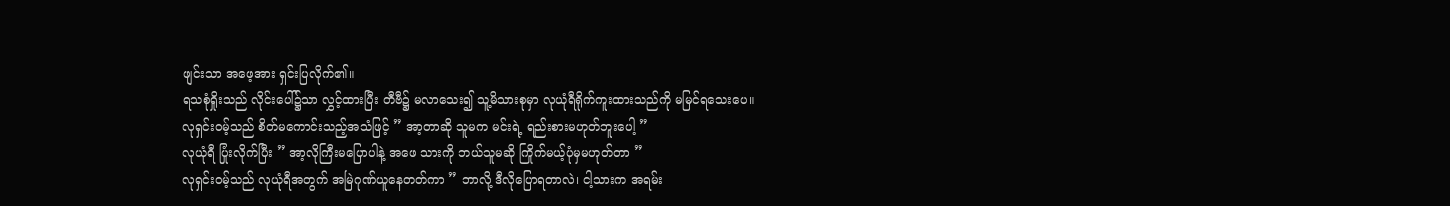ဖျင်းသာ အဖေ့အား ရှင်းပြလိုက်၏။
ရသစုံရှိုးသည် လိုင်းပေါ်၌သာ လွှင့်ထားပြီး တီဗီ၌ မလာသေး၍ သူ့မိသားစုမှာ လုယုံရီရိုက်ကူးထားသည်ကို မမြင်ရသေးပေ။ လုရှင်းဝမ့်သည် စိတ်မကောင်းသည့်အသံဖြင့် ” အာ့တာဆို သူမက မင်းရဲ့ ရည်းစားမဟုတ်ဘူးပေါ့ ”
လုယုံရီ ပြုံးလိုက်ပြီး ” အာ့လိုကြီးမပြောပါနဲ့ အဖေ သားကို ဘယ်သူမဆို ကြိုက်မယ့်ပုံမှမဟုတ်တာ ”
လုရှင်းဝမ့်သည် လုယုံရီအတွက် အမြဲဂုဏ်ယူနေတတ်ကာ ” ဘာလို့ ဒီလိုပြောရတာလဲ၊ ငါ့သားက အရမ်း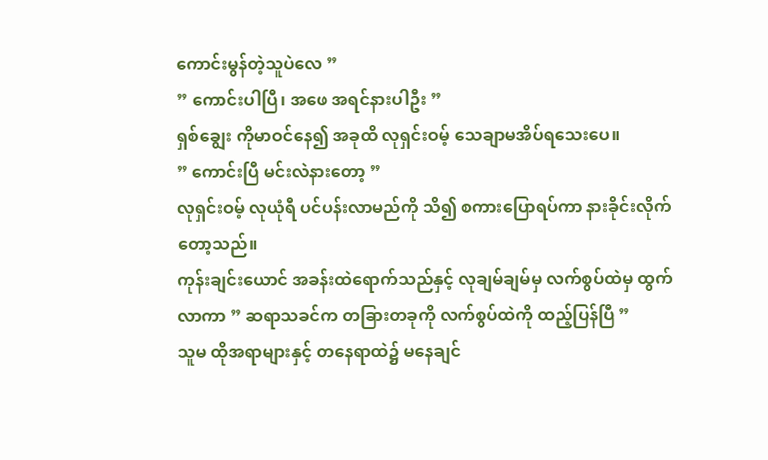ကောင်းမွန်တဲ့သူပဲလေ ”
” ကောင်းပါပြီ၊ အဖေ အရင်နားပါဦး ”
ရှစ်ချွေး ကိုမာဝင်နေ၍ အခုထိ လုရှင်းဝမ့် သေချာမအိပ်ရသေးပေ။
” ကောင်းပြီ မင်းလဲနားတော့ ”
လုရှင်းဝမ့် လုယုံရီ ပင်ပန်းလာမည်ကို သိ၍ စကားပြောရပ်ကာ နားခိုင်းလိုက်တော့သည်။
ကုန်းချင်းယောင် အခန်းထဲရောက်သည်နှင့် လုချမ်ချမ်မှ လက်စွပ်ထဲမှ ထွက်လာကာ ” ဆရာသခင်က တခြားတခုကို လက်စွပ်ထဲကို ထည့်ပြန်ပြီ ”
သူမ ထိုအရာများနှင့် တနေရာထဲ၌ မနေချင်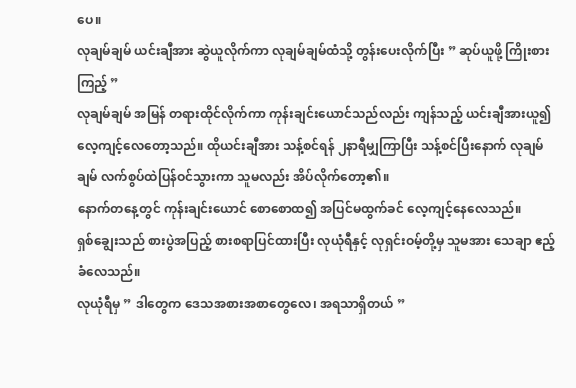ပေ။
လုချမ်ချမ် ယင်းချီအား ဆွဲယူလိုက်ကာ လုချမ်ချမ်ထံသို့ တွန်းပေးလိုက်ပြီး ” ဆုပ်ယူဖို့ ကြိုးစားကြည့် ”
လုချမ်ချမ် အမြန် တရားထိုင်လိုက်ကာ ကုန်းချင်းယောင်သည်လည်း ကျန်သည့် ယင်းချီအားယူ၍ လေ့ကျင့်လေတော့သည်။ ထိုယင်းချီအား သန့်စင်ရန် ၂နာရီမျှကြာပြီး သန့်စင်ပြီးနောက် လုချမ်ချမ် လက်စွပ်ထဲပြန်ဝင်သွားကာ သူမလည်း အိပ်လိုက်တော့၏။
နောက်တနေ့တွင် ကုန်းချင်းယောင် စောစောထ၍ အပြင်မထွက်ခင် လေ့ကျင့်နေလေသည်။
ရှစ်ချွေးသည် စားပွဲအပြည့် စားစရာပြင်ထားပြီး လုယုံရီနှင့် လုရှင်းဝမ့်တို့မှ သူမအား သေချာ ဧည့်ခံလေသည်။
လုယုံရီမှ ” ဒါတွေက ဒေသအစားအစာတွေလေ၊ အရသာရှိတယ် ”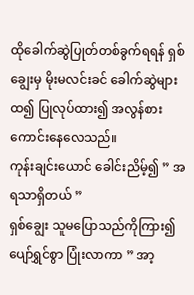ထိုခေါက်ဆွဲပြုတ်တစ်ခွက်ရရန် ရှစ်ချွေးမှ မိုးမလင်းခင် ခေါက်ဆွဲများထ၍ ပြုလုပ်ထား၍ အလွန်စားကောင်းနေလေသည်။
ကုန်းချင်းယောင် ခေါင်းညိမ့်၍ ” အရသာရှိတယ် ”
ရှစ်ချွေး သူမပြောသည်ကိုကြား၍ ပျော်ရွှင်စွာ ပြုံးလာကာ ” အာ့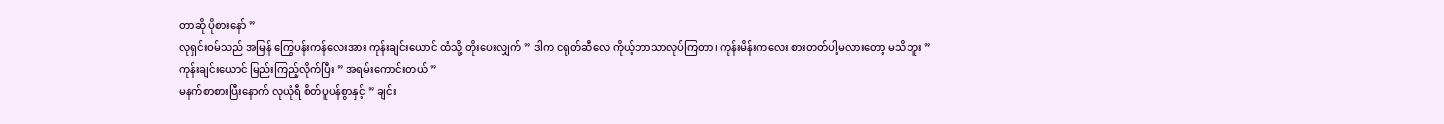တာဆို ပိုစားနော် ”
လုရှင်းဝမ်သည် အမြန် ကြွေပန်းကန်လေးအား ကုန်းချင်းယောင် ထံသို့ တိုးပေးလျှက် ” ဒါက ငရုတ်ဆီလေ ကိုယ့်ဘာသာလုပ်ကြတာ၊ ကုန်းမိန်းကလေး စားတတ်ပါ့မလားတော့ မသိဘူး ”
ကုန်းချင်းယောင် မြည်းကြည့်လိုက်ပြီး ” အရမ်းကောင်းတယ် ”
မနက်စာစားပြီးနောက် လုယုံရီ စိတ်ပူပန်စွာနှင့် ” ချင်း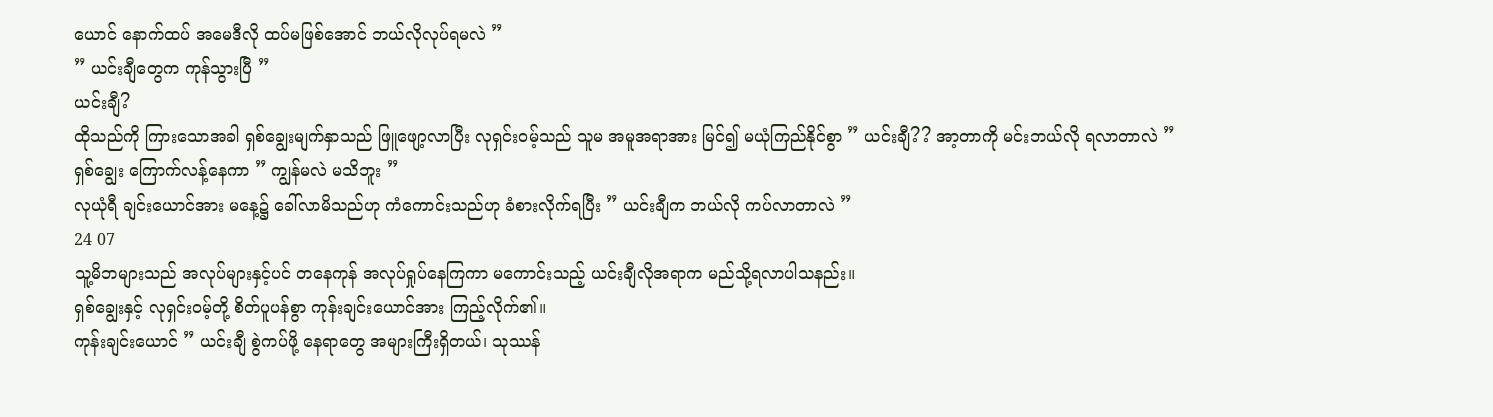ယောင် နောက်ထပ် အမေဒီလို ထပ်မဖြစ်အောင် ဘယ်လိုလုပ်ရမလဲ ”
” ယင်းချီတွေက ကုန်သွားပြီ ”
ယင်းချီ?
ထိုသည်ကို ကြားသောအခါ ရှစ်ချွေးမျက်နှာသည် ဖြူဖျော့လာပြီး လုရှင်းဝမ့်သည် သူမ အမူအရာအား မြင်၍ မယုံကြည်နိုင်စွာ ” ယင်းချီ?? အာ့တာကို မင်းဘယ်လို ရလာတာလဲ ”
ရှစ်ချွေး ကြောက်လန့်နေကာ ” ကျွန်မလဲ မသိဘူး ”
လုယုံရီ ချင်းယောင်အား မနေ့၌ ခေါ်လာမိသည်ဟု ကံကောင်းသည်ဟု ခံစားလိုက်ရပြီး ” ယင်းချီက ဘယ်လို ကပ်လာတာလဲ ”
24 07
သူ့မိဘများသည် အလုပ်များနှင့်ပင် တနေကုန် အလုပ်ရှုပ်နေကြကာ မကောင်းသည့် ယင်းချီလိုအရာက မည်သို့ရလာပါသနည်း။
ရှစ်ချွေးနှင့် လုရှင်းဝမ့်တို့ စိတ်ပူပန်စွာ ကုန်းချင်းယောင်အား ကြည့်လိုက်၏။
ကုန်းချင်းယောင် ” ယင်းချီ စွဲကပ်ဖို့ နေရာတွေ အများကြီးရှိတယ်၊ သုဿန်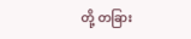တို့ တခြား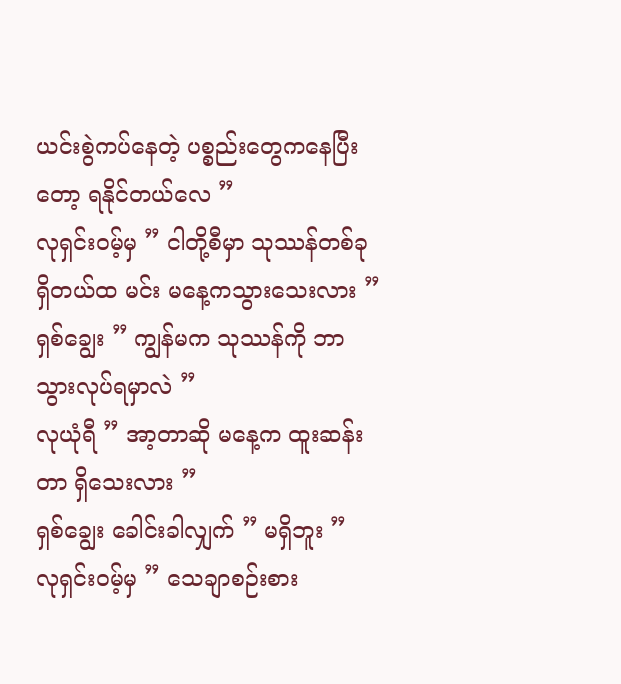ယင်းစွဲကပ်နေတဲ့ ပစ္စည်းတွေကနေပြီးတော့ ရနိုင်တယ်လေ ”
လုရှင်းဝမ့်မှ ” ငါတို့စီမှာ သုဿန်တစ်ခုရှိတယ်ထ မင်း မနေ့ကသွားသေးလား ”
ရှစ်ချွေး ” ကျွန်မက သုဿန်ကို ဘာသွားလုပ်ရမှာလဲ ”
လုယုံရီ ” အာ့တာဆို မနေ့က ထူးဆန်းတာ ရှိသေးလား ”
ရှစ်ချွေး ခေါင်းခါလျှက် ” မရှိဘူး ”
လုရှင်းဝမ့်မှ ” သေချာစဉ်းစား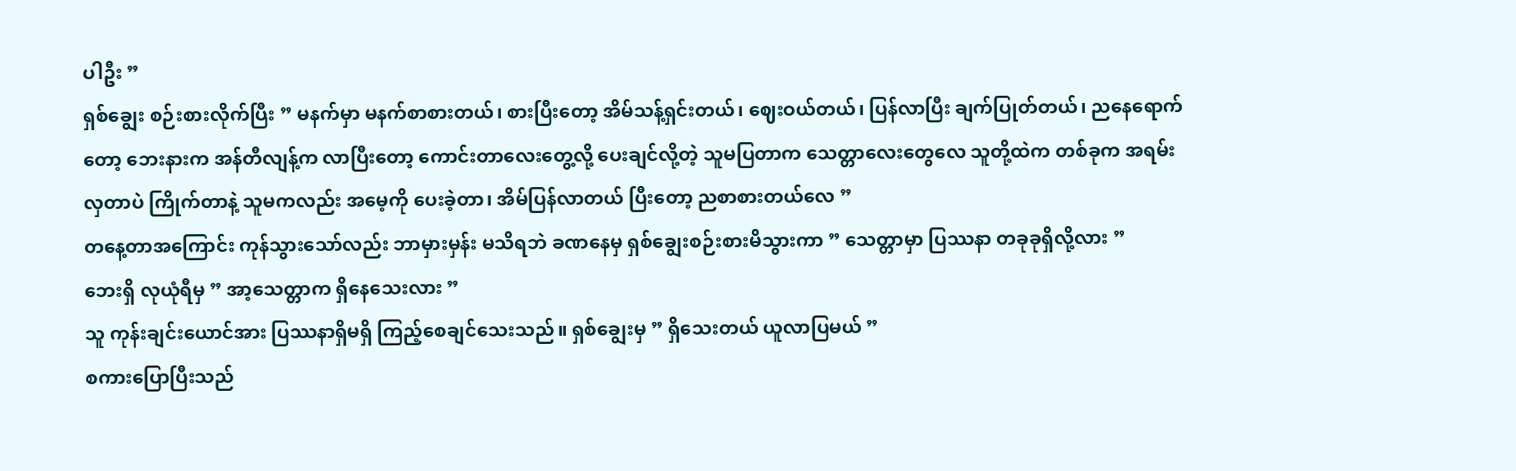ပါဦး ”
ရှစ်ချွေး စဉ်းစားလိုက်ပြီး ” မနက်မှာ မနက်စာစားတယ်၊ စားပြီးတော့ အိမ်သန့်ရှင်းတယ်၊ ဈေးဝယ်တယ်၊ ပြန်လာပြီး ချက်ပြုတ်တယ်၊ ညနေရောက်တော့ ဘေးနားက အန်တီလျန့်က လာပြီးတော့ ကောင်းတာလေးတွေ့လို့ ပေးချင်လို့တဲ့ သူမပြတာက သေတ္တာလေးတွေလေ သူတို့ထဲက တစ်ခုက အရမ်းလှတာပဲ ကြိုက်တာနဲ့ သူမကလည်း အမေ့ကို ပေးခဲ့တာ၊ အိမ်ပြန်လာတယ် ပြီးတော့ ညစာစားတယ်လေ ”
တနေ့တာအကြောင်း ကုန်သွားသော်လည်း ဘာမှားမှန်း မသိရဘဲ ခဏနေမှ ရှစ်ချွေးစဉ်းစားမိသွားကာ ” သေတ္တာမှာ ပြဿနာ တခုခုရှိလို့လား ”
ဘေးရှိ လုယုံရီမှ ” အာ့သေတ္တာက ရှိနေသေးလား ”
သူ ကုန်းချင်းယောင်အား ပြဿနာရှိမရှိ ကြည့်စေချင်သေးသည်။ ရှစ်ချွေးမှ ” ရှိသေးတယ် ယူလာပြမယ် ”
စကားပြောပြီးသည်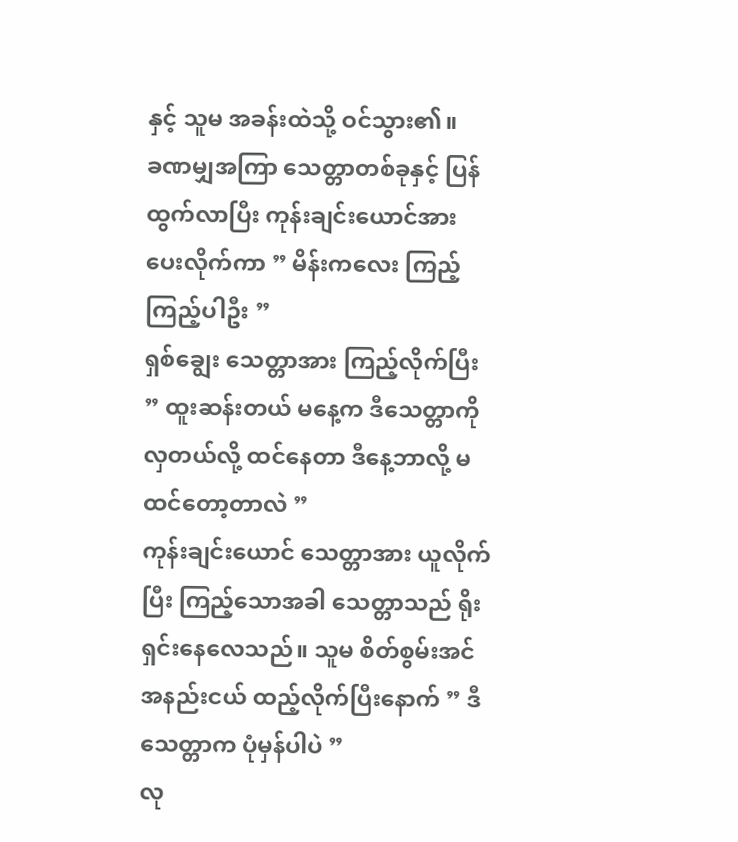နှင့် သူမ အခန်းထဲသို့ ဝင်သွား၏။
ခဏမျှအကြာ သေတ္တာတစ်ခုနှင့် ပြန်ထွက်လာပြီး ကုန်းချင်းယောင်အား ပေးလိုက်ကာ ” မိန်းကလေး ကြည့်ကြည့်ပါဦး ”
ရှစ်ချွေး သေတ္တာအား ကြည့်လိုက်ပြီး ” ထူးဆန်းတယ် မနေ့က ဒီသေတ္တာကို လှတယ်လို့ ထင်နေတာ ဒီနေ့ဘာလို့ မထင်တော့တာလဲ ”
ကုန်းချင်းယောင် သေတ္တာအား ယူလိုက်ပြီး ကြည့်သောအခါ သေတ္တာသည် ရိုးရှင်းနေလေသည်။ သူမ စိတ်စွမ်းအင်အနည်းငယ် ထည့်လိုက်ပြီးနောက် ” ဒီသေတ္တာက ပုံမှန်ပါပဲ ”
လု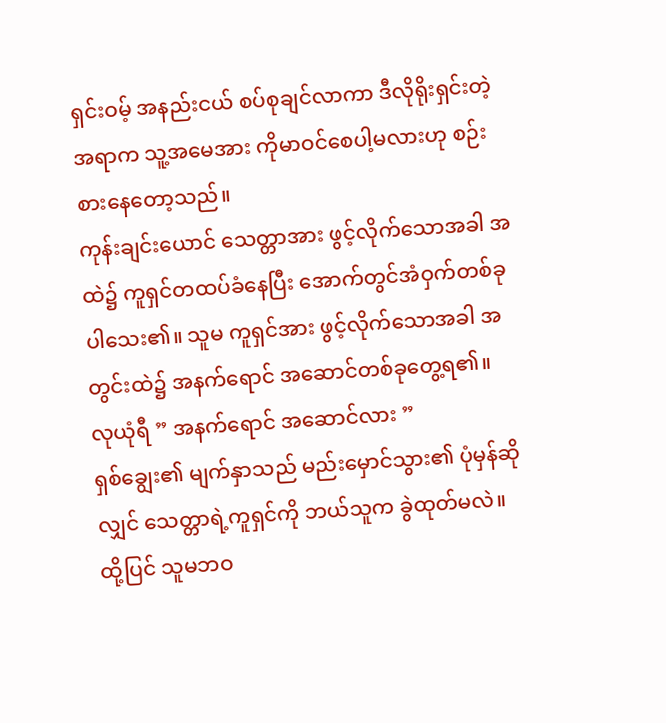ရှင်းဝမ့် အနည်းငယ် စပ်စုချင်လာကာ ဒီလိုရိုးရှင်းတဲ့အရာက သူ့အမေအား ကိုမာဝင်စေပါ့မလားဟု စဉ်းစားနေတော့သည်။
ကုန်းချင်းယောင် သေတ္တာအား ဖွင့်လိုက်သောအခါ အထဲ၌ ကူရှင်တထပ်ခံနေပြီး အောက်တွင်အံဝှက်တစ်ခုပါသေး၏။ သူမ ကူရှင်အား ဖွင့်လိုက်သောအခါ အတွင်းထဲ၌ အနက်ရောင် အဆောင်တစ်ခုတွေ့ရ၏။
လုယုံရီ ” အနက်ရောင် အဆောင်လား ”
ရှစ်ချွေး၏ မျက်နှာသည် မည်းမှောင်သွား၏ ပုံမှန်ဆိုလျှင် သေတ္တာရဲ့ကူရှင်ကို ဘယ်သူက ခွဲထုတ်မလဲ။ ထို့ပြင် သူမဘဝ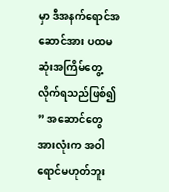မှာ ဒီအနက်ရောင်အဆောင်အား ပထမဆုံးအကြိမ်တွေ့လိုက်ရသည်ဖြစ်၍ ” အဆောင်တွေအားလုံးက အဝါရောင်မဟုတ်ဘူး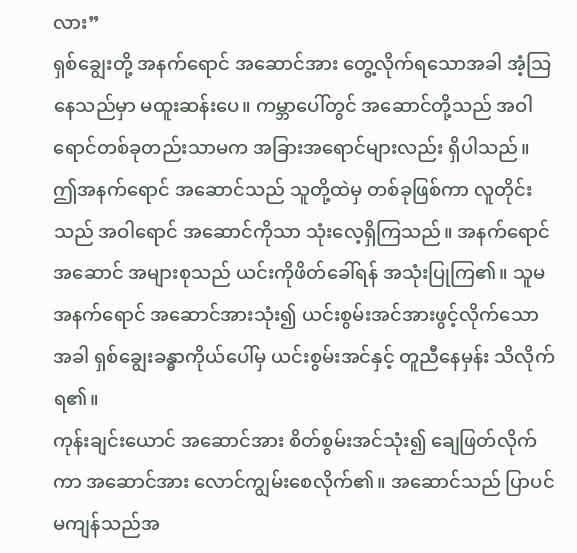လား”
ရှစ်ချွေးတို့ အနက်ရောင် အဆောင်အား တွေ့လိုက်ရသောအခါ အံ့သြနေသည်မှာ မထူးဆန်းပေ။ ကမ္ဘာပေါ်တွင် အဆောင်တို့သည် အဝါရောင်တစ်ခုတည်းသာမက အခြားအရောင်များလည်း ရှိပါသည်။ ဤအနက်ရောင် အဆောင်သည် သူတို့ထဲမှ တစ်ခုဖြစ်ကာ လူတိုင်းသည် အဝါရောင် အဆောင်ကိုသာ သုံးလေ့ရှိကြသည်။ အနက်ရောင်အဆောင် အများစုသည် ယင်းကိုဖိတ်ခေါ်ရန် အသုံးပြုကြ၏။ သူမ အနက်ရောင် အဆောင်အားသုံး၍ ယင်းစွမ်းအင်အားဖွင့်လိုက်သောအခါ ရှစ်ချွေးခန္ဓာကိုယ်ပေါ်မှ ယင်းစွမ်းအင်နှင့် တူညီနေမှန်း သိလိုက်ရ၏။
ကုန်းချင်းယောင် အဆောင်အား စိတ်စွမ်းအင်သုံး၍ ချေဖြတ်လိုက်ကာ အဆောင်အား လောင်ကျွမ်းစေလိုက်၏။ အဆောင်သည် ပြာပင်မကျန်သည်အ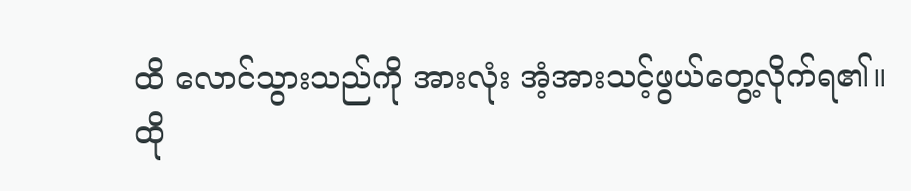ထိ လောင်သွားသည်ကို အားလုံး အံ့အားသင့်ဖွယ်တွေ့လိုက်ရ၏။
ထို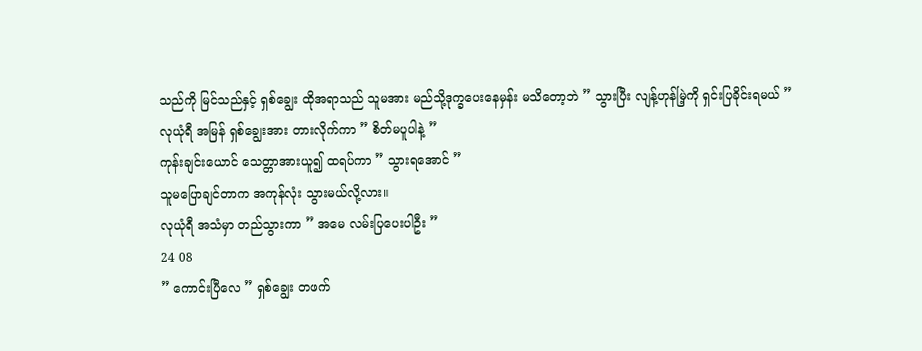သည်ကို မြင်သည်နှင့် ရှစ်ချွေး ထိုအရာသည် သူမအား မည်သို့ဒုက္ခပေးနေမှန်း မသိတော့ဘဲ ” သွားပြီး လျန့်ဟုန်မြဲ့ကို ရှင်းပြခိုင်းရမယ် ”
လုယုံရီ အမြန် ရှစ်ချွေးအား တားလိုက်ကာ ” စိတ်မပူပါနဲ့ ”
ကုန်းချင်းယောင် သေတ္တာအားယူ၍ ထရပ်ကာ ” သွားရအောင် ”
သူမပြောချင်တာက အကုန်လုံး သွားမယ်လို့လား။
လုယုံရီ အသံမှာ တည်သွားကာ ” အမေ လမ်းပြပေးပါဦး ”
24 08
” ကောင်းပြီလေ ” ရှစ်ချွေး တဖက်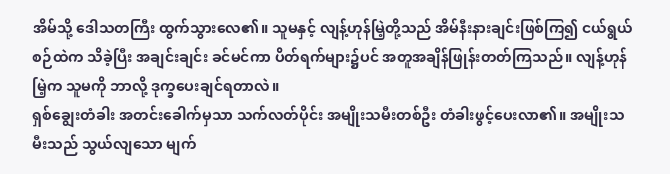အိမ်သို့ ဒေါသတကြီး ထွက်သွားလေ၏။ သူမနှင့် လျန့်ဟုန်မြဲ့တို့သည် အိမ်နီးနားချင်းဖြစ်ကြ၍ ငယ်ရွယ်စဉ်ထဲက သိခဲ့ပြီး အချင်းချင်း ခင်မင်ကာ ပိတ်ရက်များ၌ပင် အတူအချိန်ဖြုန်းတတ်ကြသည်။ လျန့်ဟုန်မြဲ့က သူမကို ဘာလို့ ဒုက္ခပေးချင်ရတာလဲ။
ရှစ်ချွေးတံခါး အတင်းခေါက်မှသာ သက်လတ်ပိုင်း အမျိုးသမီးတစ်ဦး တံခါးဖွင့်ပေးလာ၏။ အမျိုးသမီးသည် သွယ်လျသော မျက်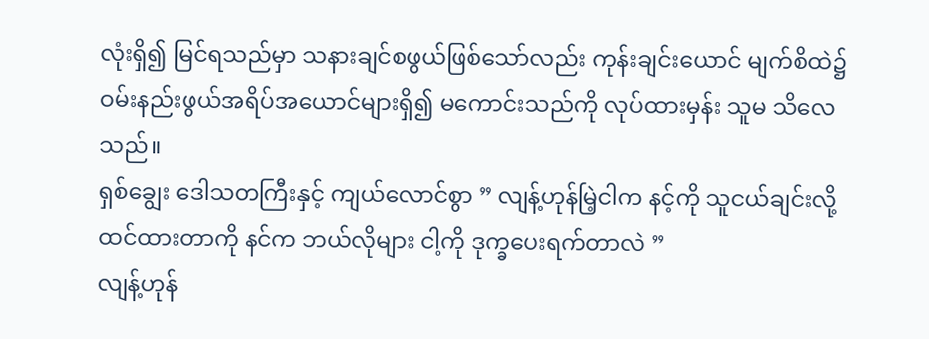လုံးရှိ၍ မြင်ရသည်မှာ သနားချင်စဖွယ်ဖြစ်သော်လည်း ကုန်းချင်းယောင် မျက်စိထဲ၌ ဝမ်းနည်းဖွယ်အရိပ်အယောင်များရှိ၍ မကောင်းသည်ကို လုပ်ထားမှန်း သူမ သိလေသည်။
ရှစ်ချွေး ဒေါသတကြီးနှင့် ကျယ်လောင်စွာ ” လျန့်ဟုန်မြဲ့ငါက နင့်ကို သူငယ်ချင်းလို့ ထင်ထားတာကို နင်က ဘယ်လိုများ ငါ့ကို ဒုက္ခပေးရက်တာလဲ ”
လျန့်ဟုန်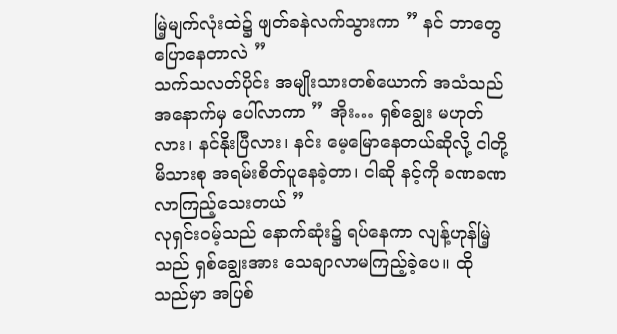မြဲ့မျက်လုံးထဲ၌ ဖျတ်ခနဲလက်သွားကာ ” နင် ဘာတွေပြောနေတာလဲ ”
သက်သလတ်ပိုင်း အမျိုးသားတစ်ယောက် အသံသည် အနောက်မှ ပေါ်လာကာ ” အိုး… ရှစ်ချွေး မဟုတ်လား၊ နင်နိုးပြီလား၊ နင်း မေ့မြောနေတယ်ဆိုလို့ ငါတို့ မိသားစု အရမ်းစိတ်ပူနေခဲ့တာ၊ ငါဆို နင့်ကို ခဏခဏလာကြည့်သေးတယ် ”
လုရှင်းဝမ့်သည် နောက်ဆုံး၌ ရပ်နေကာ လျန့်ဟုန်မြဲ့သည် ရှစ်ချွေးအား သေချာလာမကြည့်ခဲ့ပေ။ ထိုသည်မှာ အပြစ်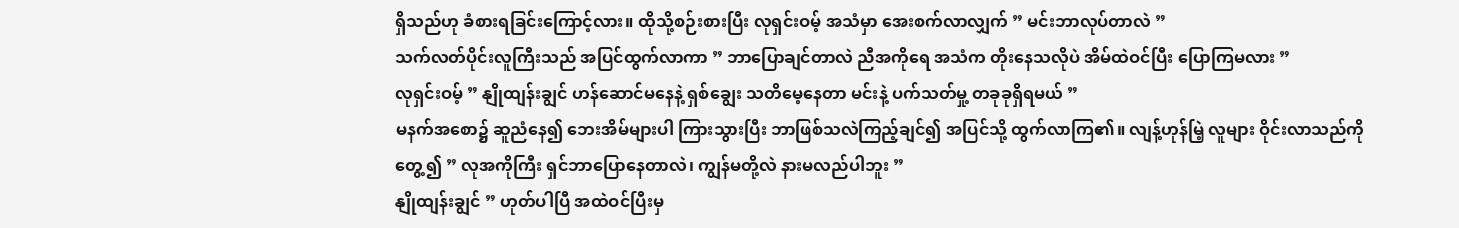ရှိသည်ဟု ခံစားရခြင်းကြောင့်လား။ ထိုသို့စဉ်းစားပြီး လုရှင်းဝမ့် အသံမှာ အေးစက်လာလျှက် ” မင်းဘာလုပ်တာလဲ ”
သက်လတ်ပိုင်းလူကြီးသည် အပြင်ထွက်လာကာ ” ဘာပြောချင်တာလဲ ညီအကိုရေ အသံက တိုးနေသလိုပဲ အိမ်ထဲဝင်ပြီး ပြောကြမလား ”
လုရှင်းဝမ့် ” နျိုထျန်းချွင် ဟန်ဆောင်မနေနဲ့ ရှစ်ချွေး သတိမေ့နေတာ မင်းနဲ့ ပက်သတ်မှု့ တခုခုရှိရမယ် ”
မနက်အစော၌ ဆူညံနေ၍ ဘေးအိမ်များပါ ကြားသွားပြီး ဘာဖြစ်သလဲကြည့်ချင်၍ အပြင်သို့ ထွက်လာကြ၏။ လျန့်ဟုန်မြဲ့ လူများ ဝိုင်းလာသည်ကို တွေ့၍ ” လုအကိုကြီး ရှင်ဘာပြောနေတာလဲ၊ ကျွန်မတို့လဲ နားမလည်ပါဘူး ”
နျိုထျန်းချွင် ” ဟုတ်ပါပြီ အထဲဝင်ပြီးမှ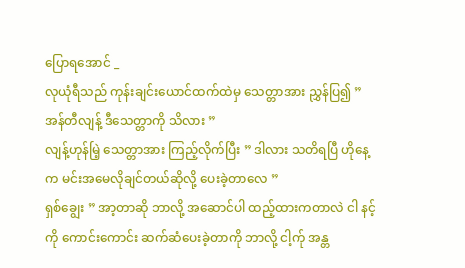ပြောရအောင် _
လုယုံရီသည် ကုန်းချင်းယောင်ထက်ထဲမှ သေတ္တာအား ညွှန်ပြ၍ ” အန်တီလျန့် ဒီသေတ္တာကို သိလား ”
လျန့်ဟုန်မြဲ့ သေတ္တာအား ကြည့်လိုက်ပြီး ” ဒါလား သတိရပြီ ဟိုနေ့က မင်းအမေလိုချင်တယ်ဆိုလို့ ပေးခဲ့တာလေ ”
ရှစ်ချွေး ” အာ့တာဆို ဘာလို့ အဆောင်ပါ ထည့်ထားကတာလဲ ငါ နင့်ကို ကောင်းကောင်း ဆက်ဆံပေးခဲ့တာကို ဘာလို့ ငါ့က်ု အန္တ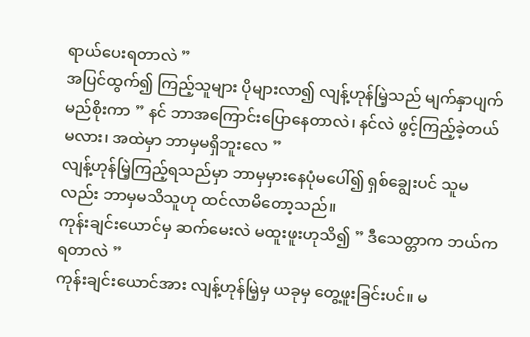ရာယ်ပေးရတာလဲ ”
အပြင်ထွက်၍ ကြည့်သူများ ပိုများလာ၍ လျန့်ဟုန်မြဲ့သည် မျက်နှာပျက်မည်စိုးကာ ” နင် ဘာအကြောင်းပြောနေတာလဲ၊ နင်လဲ ဖွင့်ကြည့်ခဲ့တယ်မလား၊ အထဲမှာ ဘာမှမရှိဘူးလေ ”
လျန့်ဟုန်မြဲ့ကြည့်ရသည်မှာ ဘာမှမှားနေပုံမပေါ်၍ ရှစ်ချွေးပင် သူမလည်း ဘာမှမသိသူဟု ထင်လာမိတော့သည်။
ကုန်းချင်းယောင်မှ ဆက်မေးလဲ မထူးဖူးဟုသိ၍ ” ဒီသေတ္တာက ဘယ်ကရတာလဲ ”
ကုန်းချင်းယောင်အား လျန့်ဟုန်မြဲ့မှ ယခုမှ တွေ့ဖူးခြင်းပင်။ မ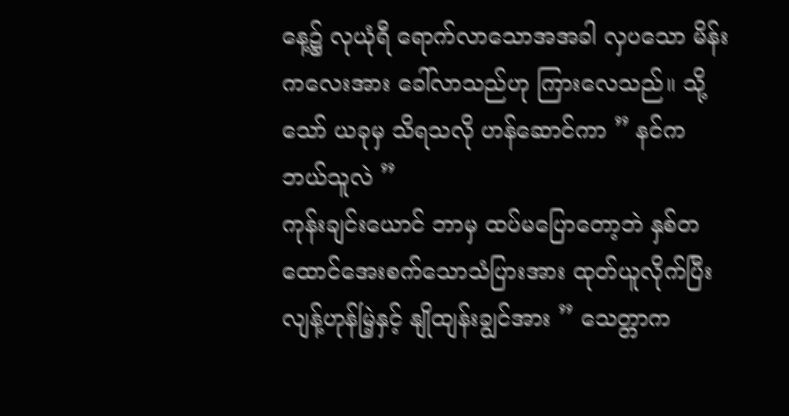နေ့၌ လုယုံရီ ရောက်လာသောအအခါ လှပသော မိန်းကလေးအား ခေါ်လာသည်ဟု ကြားလေသည်။ သို့သော် ယခုမှ သိရသလို ဟန်ဆောင်ကာ ” နင်က ဘယ်သူလဲ ”
ကုန်းချင်းယောင် ဘာမှ ထပ်မပြောတော့ဘဲ နှစ်တထောင်အေးစက်သောသံပြားအား ထုတ်ယူလိုက်ပြီး လျန့်ဟုန်မြဲ့နှင့် နျိုထျန်းချွင်အား ” သေတ္တာက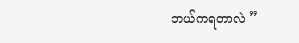ဘယ်ကရတာလဲ ”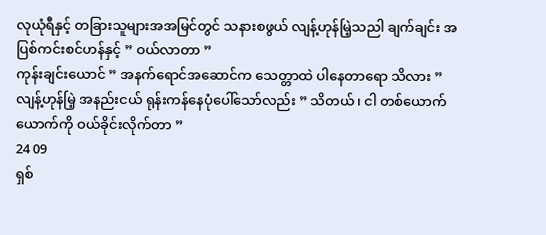လုယုံရီနှင့် တခြားသူများအအမြင်တွင် သနားစဖွယ် လျန့်ဟုန်မြဲ့သညါ ချက်ချင်း အပြစ်ကင်းစင်ဟန်နှင့် ” ဝယ်လာတာ ”
ကုန်းချင်းယောင် ” အနက်ရောင်အဆောင်က သေတ္တာထဲ ပါနေတာရော သိလား ”
လျန့်ဟုန်မြဲ့ အနည်းငယ် ရုန်းကန်နေပုံပေါ်သော်လည်း ” သိတယ်၊ ငါ တစ်ယောက်ယောက်ကို ဝယ်ခိုင်းလိုက်တာ ”
24 09
ရှစ်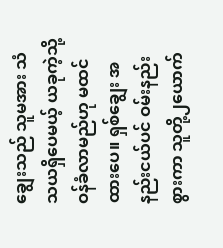ချွေးသည် သူမအား သံသယရှိပေမယ့် ယခုကဲ့သို့ ဝန်ခံလာမည်ဟု မထင်ထားပေ။ ရှစ်ချွေး အနည်းငယ်ပင် ဝမ်းနည်းစွားကာ သူတို့၂ယောက်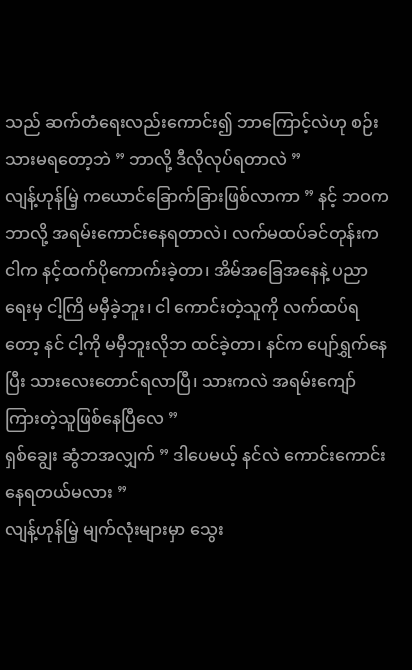သည် ဆက်တံရေးလည်းကောင်း၍ ဘာကြောင့်လဲဟု စဉ်းသားမရတော့ဘဲ ” ဘာလို့ ဒီလိုလုပ်ရတာလဲ ”
လျန့်ဟုန်မြဲ့ ကယောင်ခြောက်ခြားဖြစ်လာကာ ” နင့် ဘဝက ဘာလို့ အရမ်းကောင်းနေရတာလဲ၊ လက်မထပ်ခင်တုန်းက ငါက နင့်ထက်ပိုကောက်းခဲ့တာ၊ အိမ်အခြေအနေနဲ့ ပညာရေးမှ ငါ့ကြိ မမှီခဲ့ဘူး၊ ငါ ကောင်းတဲ့သူကို လက်ထပ်ရတော့ နင် ငါ့ကို မမှီဘူးလိုဘ ထင်ခဲ့တာ၊ နင်က ပျော်ရွှက်နေပြီး သားလေးတောင်ရလာပြီ၊ သားကလဲ အရမ်းကျော်ကြားတဲ့သူဖြစ်နေပြီလေ ”
ရှစ်ချွေး ဆွံဘအလျှက် ” ဒါပေမယ့် နင်လဲ ကောင်းကောင်းနေရတယ်မလား ”
လျန့်ဟုန်မြဲ့ မျက်လုံးများမှာ သွေး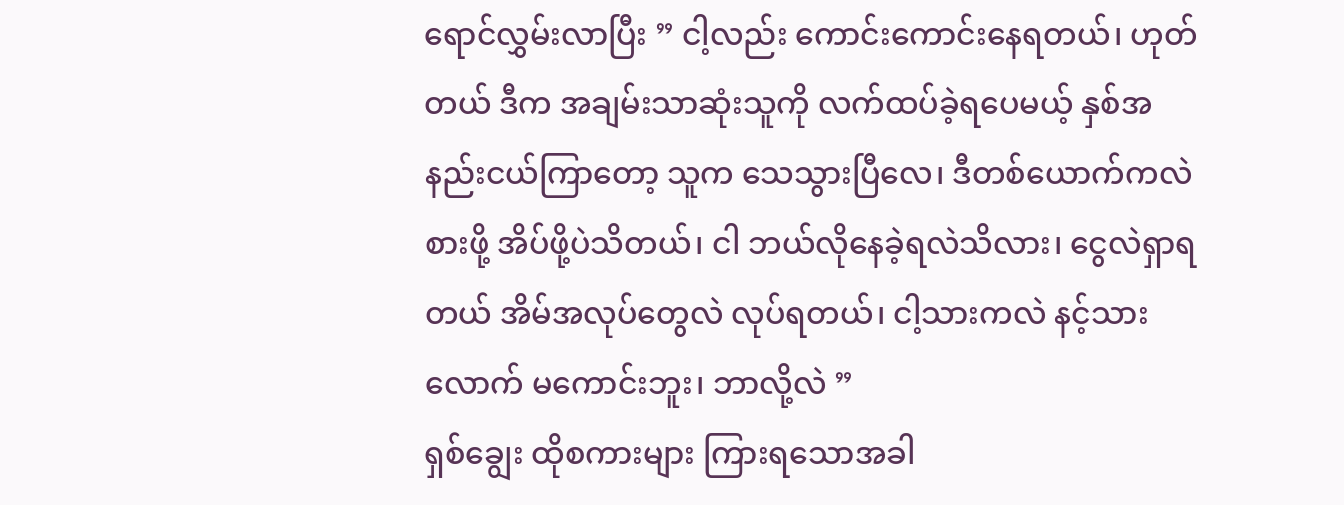ရောင်လွှမ်းလာပြီး ” ငါ့လည်း ကောင်းကောင်းနေရတယ်၊ ဟုတ်တယ် ဒီက အချမ်းသာဆုံးသူကို လက်ထပ်ခဲ့ရပေမယ့် နှစ်အနည်းငယ်ကြာတော့ သူက သေသွားပြီလေ၊ ဒီတစ်ယောက်ကလဲ စားဖို့ အိပ်ဖို့ပဲသိတယ်၊ ငါ ဘယ်လိုနေခဲ့ရလဲသိလား၊ ငွေလဲရှာရတယ် အိမ်အလုပ်တွေလဲ လုပ်ရတယ်၊ ငါ့သားကလဲ နင့်သားလောက် မကောင်းဘူး၊ ဘာလို့လဲ ”
ရှစ်ချွေး ထိုစကားများ ကြားရသောအခါ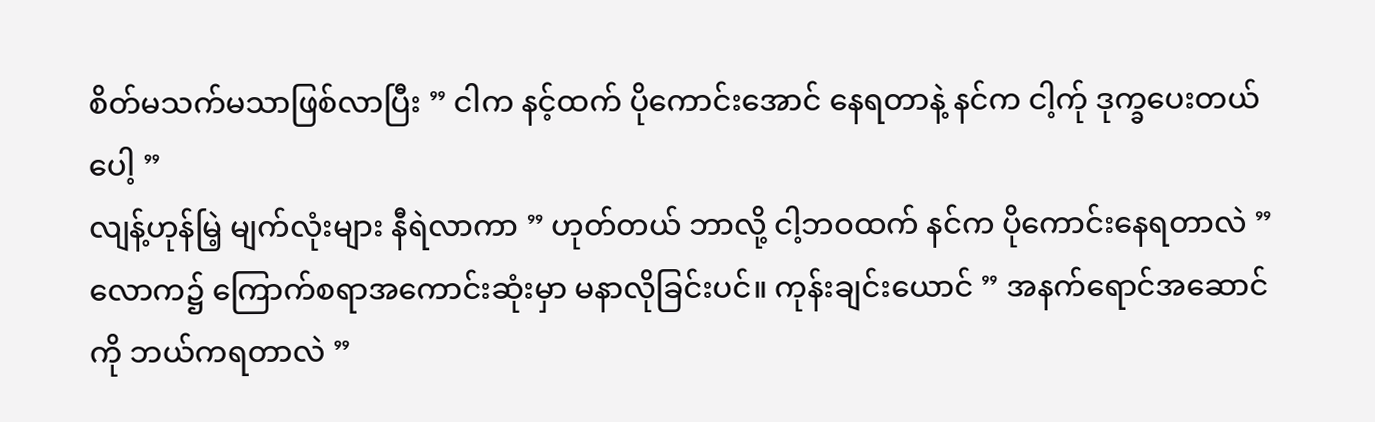စိတ်မသက်မသာဖြစ်လာပြီး ” ငါက နင့်ထက် ပိုကောင်းအောင် နေရတာနဲ့ နင်က ငါ့က်ု ဒုက္ခပေးတယ်ပေါ့ ”
လျန့်ဟုန်မြဲ့ မျက်လုံးများ နီရဲလာကာ ” ဟုတ်တယ် ဘာလို့ ငါ့ဘဝထက် နင်က ပိုကောင်းနေရတာလဲ ”
လောက၌ ကြောက်စရာအကောင်းဆုံးမှာ မနာလိုခြင်းပင်။ ကုန်းချင်းယောင် ” အနက်ရောင်အဆောင်ကို ဘယ်ကရတာလဲ ”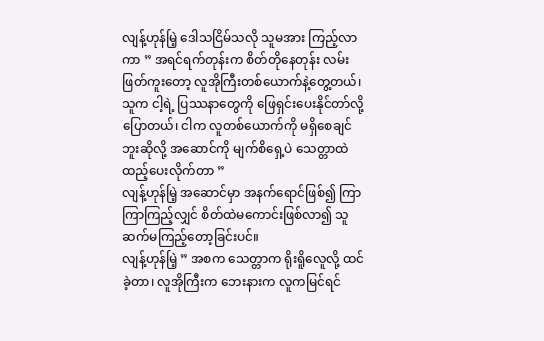လျန့်ဟုန်မြဲ့ ဒေါသငြိမ်သလို သူမအား ကြည့်လာကာ ” အရင်ရက်တုန်းက စိတ်တိုနေတုန်း လမ်းဖြတ်ကူးတော့ လူအိုကြီးတစ်ယောက်နဲ့တွေ့တယ်၊ သူက ငါ့ရဲ့ ပြဿနာတွေကို ဖြေရှင်းပေးနိုင်တာ်လို့ပြောတယ်၊ ငါက လူတစ်ယောက်ကို မရှိစေချင်ဘူးဆိုလို့ အဆောင်ကို မျက်စိရှေ့ပဲ သေတ္တာထဲ ထည့်ပေးလိုက်တာ ”
လျန့်ဟုန်မြဲ့ အဆောင်မှာ အနက်ရောင်ဖြစ်၍ ကြာကြာကြည့်လျှင် စိတ်ထဲမကောင်းဖြစ်လာ၍ သူ ဆက်မကြည့်တော့ခြင်းပင်။
လျန့်ဟုန်မြဲ့ ” အစက သေတ္တာက ရိုးရိူလေူလို့ ထင်ခဲ့တာ၊ လူအိုကြီးက ဘေးနားက လူကမြင်ရင်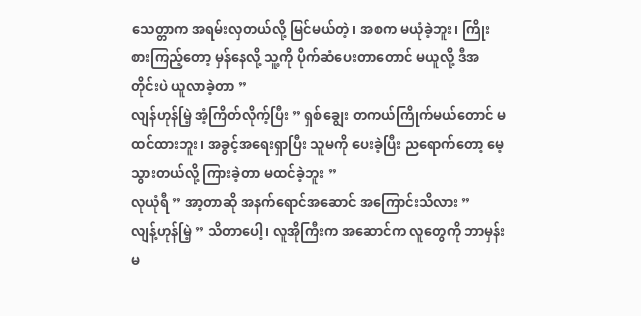သေတ္တာက အရမ်းလှတယ်လို့ မြင်မယ်တဲ့၊ အစက မယုံခဲ့ဘူး၊ ကြိုးစားကြည့်တော့ မှန်နေလို့ သူ့ကို ပိုက်ဆံပေးတာတောင် မယူလို့ ဒီအတိုင်းပဲ ယူလာခဲ့တာ ”
လျန်ဟုန်မြဲ့ အံ့ကြိတ်လိုက့်ပြီး ” ရှစ်ချွေး တကယ်ကြိုက်မယ်တောင် မထင်ထားဘူး၊ အခွင့်အရေးရှာပြီး သူမကို ပေးခဲ့ပြီး ညရောက်တော့ မေ့သွားတယ်လို့ ကြားခဲ့တာ မထင်ခဲ့ဘူး ”
လုယုံရီ ” အာ့တာဆို အနက်ရောင်အဆောင် အကြောင်းသိလား ”
လျန့်ဟုန်မြဲ့ ” သိတာပေါ့၊ လူအိုကြီးက အဆောင်က လူတွေကို ဘာမှန်းမ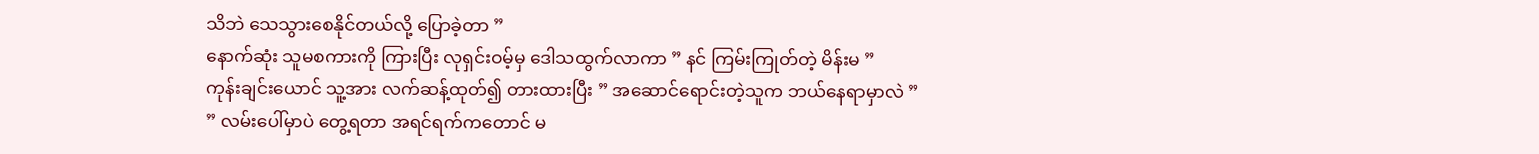သိဘဲ သေသွားစေနိုင်တယ်လို့ ပြောခဲ့တာ ”
နောက်ဆုံး သူမစကားကို ကြားပြီး လုရှင်းဝမ့်မှ ဒေါသထွက်လာကာ ” နင် ကြမ်းကြုတ်တဲ့ မိန်းမ ”
ကုန်းချင်းယောင် သူ့အား လက်ဆန့်ထုတ်၍ တားထားပြီး ” အဆောင်ရောင်းတဲ့သူက ဘယ်နေရာမှာလဲ ”
” လမ်းပေါ်မှာပဲ တွေ့ရတာ အရင်ရက်ကတောင် မ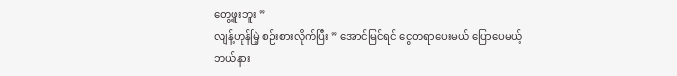တွေ့ဖူးဘူး ”
လျန့်ဟုန်မြဲ့ စဉ်းစားလိုက်ပြီး ” အောင်မြင်ရင် ငွေတရာပေးမယ် ပြောပေမယ့် ဘယ်နား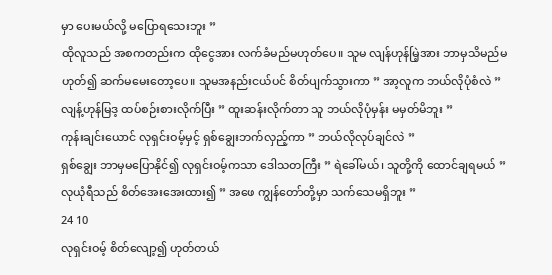မှာ ပေးမယ်လို့ မပြောရသေးဘူး ”
ထိုလူသည် အစကတည်းက ထိုငွေအား လက်ခံမည်မဟုတ်ပေ။ သူမ လျန်ဟုန်မြဲ့အား ဘာမှသိမည်မဟုတ်၍ ဆက်မမေးတော့ပေ။ သူမအနည်းငယ်ပင် စိတ်ပျက်သွားကာ ” အာ့လူက ဘယ်လိုပုံစံလဲ ”
လျန့်ဟုန်မြဒ့ ထပ်စဉ်းစားလိုက်ပြီး ” ထူးဆန်းလိုက်တာ သူ ဘယ်လိုပုံမှန်း မမှတ်မိဘူး ”
ကုန်းချင်းယောင် လုရှင်းဝမ့်မှင့် ရှစ်ချွေးဘက်လှည့်ကာ ” ဘယ်လိုလုပ်ချင်လဲ ”
ရှစ်ချွေး ဘာမှမပြောနိုင်၍ လုရှင်းဝမ့်ကသာ ဒေါသတကြီး ” ရဲခေါ်မယ်၊ သူတို့ကို ထောင်ချရမယ် ”
လုယုံရီသည် စိတ်အေးအေးထား၍ ” အဖေ ကျွန်တော်တို့မှာ သက်သေမရှိဘူး ”
24 10
လုရှင်းဝမ့် စိတ်လျော့၍ ဟုတ်တယ်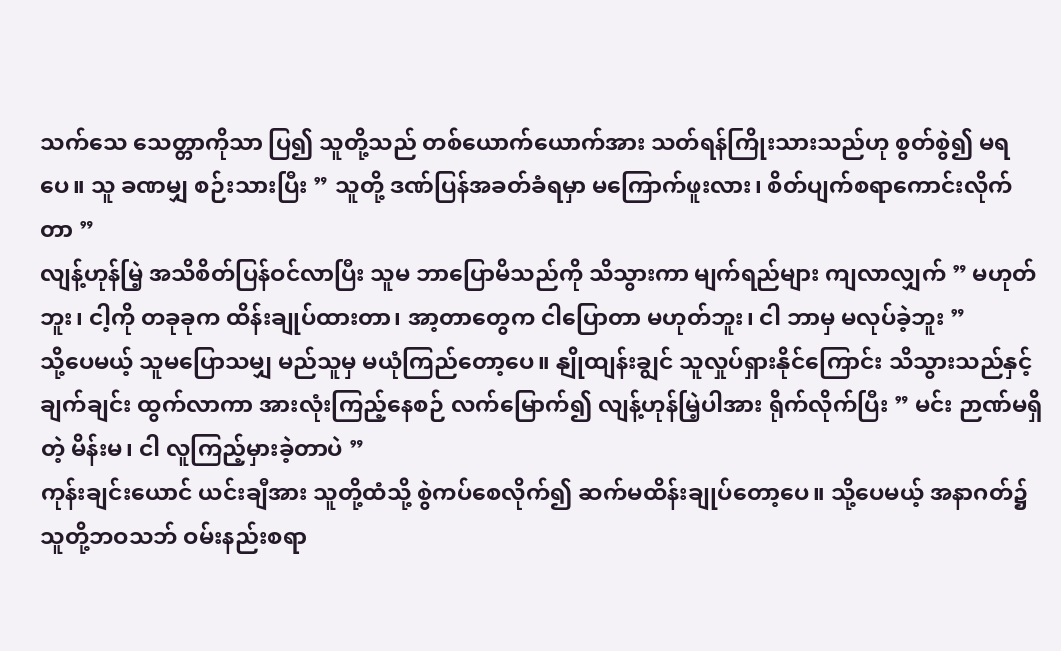သက်သေ သေတ္တာကိုသာ ပြ၍ သူတို့သည် တစ်ယောက်ယောက်အား သတ်ရန်ကြိုးသားသည်ဟု စွတ်စွဲ၍ မရပေ။ သူ ခဏမျှ စဉ်းသားပြီး ” သူတို့ ဒဏ်ပြန်အခတ်ခံရမှာ မကြောက်ဖူးလား၊ စိတ်ပျက်စရာကောင်းလိုက်တာ ”
လျန့်ဟုန်မြဲ့ အသိစိတ်ပြန်ဝင်လာပြီး သူမ ဘာပြောမိသည်ကို သိသွားကာ မျက်ရည်များ ကျလာလျှက် ” မဟုတ်ဘူး၊ ငါ့ကို တခုခုက ထိန်းချုပ်ထားတာ၊ အာ့တာတွေက ငါပြောတာ မဟုတ်ဘူး၊ ငါ ဘာမှ မလုပ်ခဲ့ဘူး ”
သို့ပေမယ့် သူမပြောသမျှ မည်သူမှ မယုံကြည်တော့ပေ။ နျိုထျန်းချွင် သူလှုပ်ရှားနိုင်ကြောင်း သိသွားသည်နှင့် ချက်ချင်း ထွက်လာကာ အားလုံးကြည့်နေစဉ် လက်မြောက်၍ လျန့်ဟုန်မြဲ့ပါအား ရိုက်လိုက်ပြီး ” မင်း ဉာဏ်မရှိတဲ့ မိန်းမ၊ ငါ လူကြည့်မှားခဲ့တာပဲ ”
ကုန်းချင်းယောင် ယင်းချီအား သူတို့ထံသို့ စွဲကပ်စေလိုက်၍ ဆက်မထိန်းချုပ်တော့ပေ။ သို့ပေမယ့် အနာဂတ်၌ သူတို့ဘဝသဘ် ဝမ်းနည်းစရာ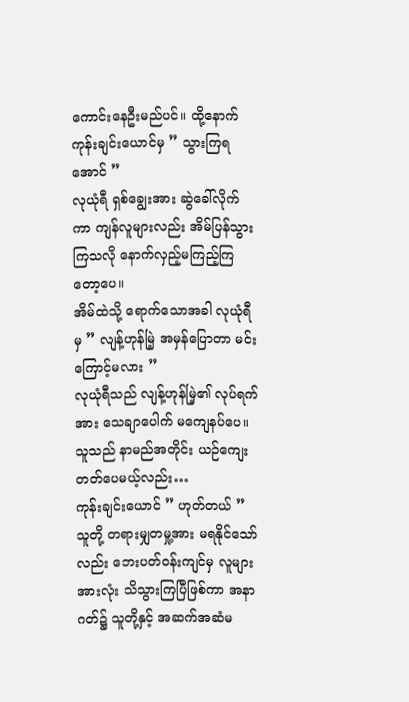ကောင်းနေဦးမည်ပင်။ ထို့နောက် ကုန်းချင်းယောင်မှ ” သွားကြရအောင် ”
လုယုံရီ ရှစ်ချွေးအား ဆွဲခေါ်လိုက်ကာ ကျန်လူများလည်း အိမ်ပြန်သွားကြသလို နောက်လှည့်မကြည့်ကြတော့ပေ။
အိမ်ထဲသို့ ရောက်သောအခါ လုယုံရီမှ ” လျန့်ဟုန်မြဲ့ အမှန်ပြောတာ မင်းကြောင့်မလား ”
လုယုံရီသည် လျန့်ဟုန်မြဲ့၏ လုပ်ရက်အား သေချာပေါက် မကျေနပ်ပေ။ သူသည် နာမည်အတိုင်း ယဉ်ကျေးတတ်ပေမယ့်လည်း…
ကုန်းချင်းယောင် ” ဟုတ်တယ် ”
သူတို့ တရားမျှတမှု့အား မရနိုင်သော်လည်း ဘေးပတ်ဝန်းကျင်မှ လူများအားလုံး သိသွားကြပြီဖြစ်ကာ အနာဂတ်၌ သူတို့နှင့် အဆက်အဆံမ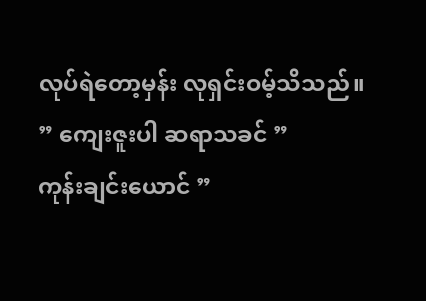လုပ်ရဲတော့မှန်း လုရှင်းဝမ့်သိသည်။
” ကျေးဇူးပါ ဆရာသခင် ”
ကုန်းချင်းယောင် ”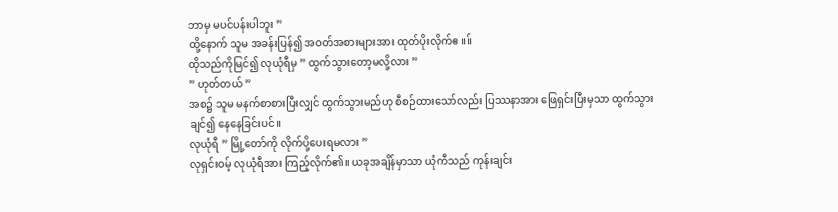ဘာမှ မပင်ပန်းပါဘူး ”
ထို့နောက် သူမ အခန်းပြန်၍ အဝတ်အစားများအား ထုတ်ပိုးလိုက်ဧ။။်
ထိုသည်ကိုမြင်၍ လုယုံရီမှ ” ထွက်သွားတော့မလို့လား ”
” ဟုတ်တယ် ”
အစ၌ သူမ မနက်စာစားပြီးလျှင် ထွက်သွားမည်ဟု စီစဉ်ထားသော်လည်း ပြဿနာအား ဖြေရှင်းပြီးမှသာ ထွက်သွားချင်၍ နေနေခြင်းပင်။
လုယုံရီ ” မြို့တော်ကို လိုက်ပို့ပေးရမလား ”
လုရှင်းဝမ့် လုယုံရီအား ကြည့်လိုက်၏။ ယခုအချိန်မှာသာ ယုံကီသည် ကုန်းချင်း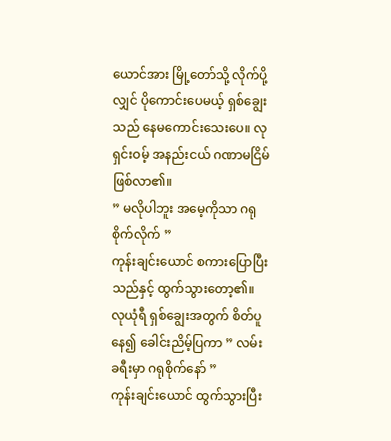ယောင်အား မြို့တော်သို့ လိုက်ပို့လျှင် ပိုကောင်းပေမယ့် ရှစ်ချွေးသည် နေမကောင်းသေးပေ။ လုရှင်းဝမ့် အနည်းငယ် ဂဏာမငြိမ်ဖြစ်လာ၏။
” မလိုပါဘူး အမေ့ကိုသာ ဂရုစိုက်လိုက် ”
ကုန်းချင်းယောင် စကားပြောပြီးသည်နှင့် ထွက်သွားတော့၏။
လုယုံရီ ရှစ်ချွေးအတွက် စိတ်ပူနေ၍ ခေါင်းညိမ့်ပြကာ ” လမ်းခရီးမှာ ဂရုစိုက်နော် ”
ကုန်းချင်းယောင် ထွက်သွားပြီး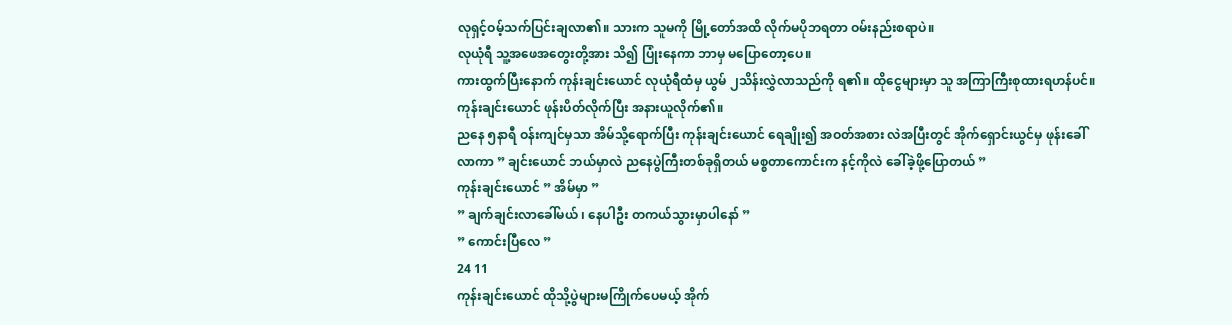လုရှင့်ဝမ့်သက်ပြင်းချလာ၏။ သားက သူမကို မြို့တော်အထိ လိုက်မပိုဘရတာ ဝမ်းနည်းစရာပဲ။
လုယုံရီ သူ့အဖေအတွေးတို့အား သိ၍ ပြုံးနေကာ ဘာမှ မပြောတော့ပေ။
ကားထွက်ပြီးနောက် ကုန်းချင်းယောင် လုယုံရီထံမှ ယွမ် ၂သိန်းလွှဲလာသည်ကို ရ၏။ ထိုငွေများမှာ သူ အကြာကြီးစုထားရဟန်ပင်။ ကုန်းချင်းယောင် ဖုန်းပိတ်လိုက်ပြီး အနားယူလိုက်၏။
ညနေ ၅နာရီ ဝန်းကျင်မှသာ အိမ်သို့ရောက်ပြီး ကုန်းချင်းယောင် ရေချိုး၍ အဝတ်အစား လဲအပြီးတွင် အိုက်ရှောင်းယွင်မှ ဖုန်းခေါ်လာကာ ” ချင်းယောင် ဘယ်မှာလဲ ညနေပွဲကြီးတစ်ခုရှိတယ် မစ္စတာကောင်းက နင့်ကိုလဲ ခေါ်ခဲ့ဖို့ပြောတယ် ”
ကုန်းချင်းယောင် ” အိမ်မှာ ”
” ချက်ချင်းလာခေါ်မယ် ၊ နေပါဦး တကယ်သွားမှာပါနော် ”
” ကောင်းပြီလေ ”
24 11
ကုန်းချင်းယောင် ထိုသို့ပွဲများမကြိုက်ပေမယ့် အိုက်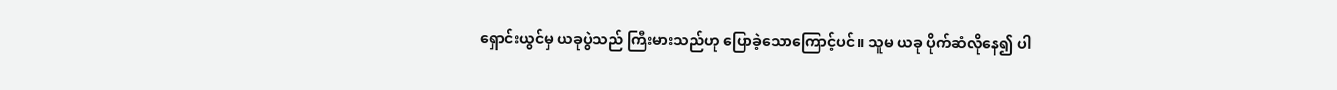ရှောင်းယွင်မှ ယခုပွဲသည် ကြီးမားသည်ဟု ပြောခဲ့သောကြောင့်ပင်။ သူမ ယခု ပိုက်ဆံလိုနေ၍ ပါ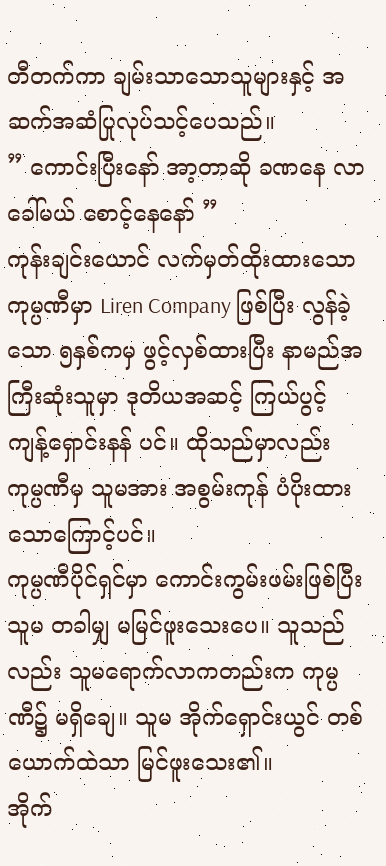တီတက်ကာ ချမ်းသာသောသူများနှင့် အဆက်အဆံပြုလုပ်သင့်ပေသည်။
” ကောင်းပြီးနော် အာ့တာဆို ခဏနေ လာခေါ်မယ် စောင့်နေနော် ”
ကုန်းချင်းယောင် လက်မှတ်ထိုးထားသော ကုမ္ပဏီမှာ Liren Company ဖြစ်ပြီး လွန်ခဲ့သော ၅နှစ်ကမှ ဖွင့်လှစ်ထားပြီး နာမည်အကြီးဆုံးသူမှာ ဒုတိယအဆင့် ကြယ်ပွင့် ကျန့်ရှောင်းနန် ပင်။ ထိုသည်မှာလည်း ကုမ္ပဏီမှ သူမအား အစွမ်းကုန် ပံပိုးထားသောကြောင့်ပင်။
ကုမ္ပဏီပိုင်ရှင်မှာ ကောင်းကွမ်းဖမ်းဖြစ်ပြီး သူမ တခါမျှ မမြင်ဖူးသေးပေ။ သူသည်လည်း သူမရောက်လာကတည်းက ကုမ္ပဏီ၌ မရှိချေ။ သူမ အိုက်ရှောင်းယွင် တစ်ယောက်ထဲသာ မြင်ဖူးသေး၏။
အိုက်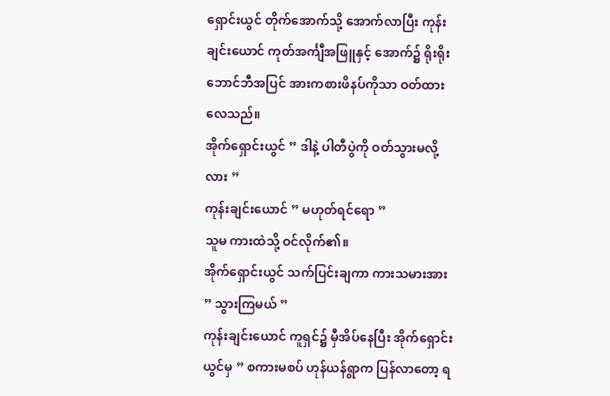ရှောင်းယွင် တိုက်အောက်သို့ အောက်လာပြီး ကုန်းချင်းယောင် ကုတ်အင်္ကျီအဖြူနှင့် အောက်၌ ရိုးရိုးဘောင်ဘီအပြင် အားကစားဖိနပ်ကိုသာ ဝတ်ထားလေသည်။
အိုက်ရှောင်းယွင် ” ဒါနဲ့ ပါတီပွဲကို ဝတ်သွားမလို့လား ”
ကုန်းချင်းယောင် ” မဟုတ်ရင်ရော ”
သူမ ကားထဲသို့ ဝင်လိုက်၏။
အိုက်ရှောင်းယွင် သက်ပြင်းချကာ ကားသမားအား ” သွားကြမယ် ”
ကုန်းချင်းယောင် ကူရှင်၌ မှီအိပ်နေပြီး အိုက်ရှောင်းယွင်မှ ” စကားမစပ် ဟုန်ယန်ရွာက ပြန်လာတော့ ရ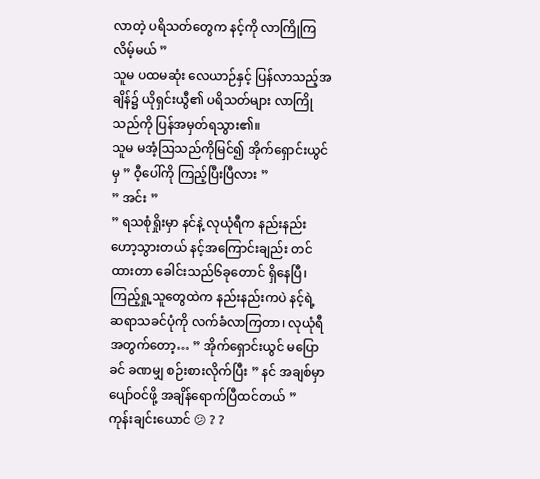လာတဲ့ ပရိသတ်တွေက နင့်ကို လာကြိုကြလိမ့်မယ် ”
သူမ ပထမဆုံး လေယာဉ်နှင့် ပြန်လာသည့်အချိန်၌ ယိုရှင်းယွီ၏ ပရိသတ်များ လာကြိုသည်ကို ပြန်အမှတ်ရသွား၏။
သူမ မအံ့ဩသည်ကိုမြင်၍ အိုက်ရှောင်းယွင်မှ ” ဝီ့ပေါ်ကို ကြည့်ပြီးပြီလား ”
” အင်း ”
” ရသစုံရှိုးမှာ နင်နဲ့ လုယုံရီက နည်းနည်း ဟော့သွားတယ် နင့်အကြောင်းချည်း တင်ထားတာ ခေါင်းသည်၆ခုတောင် ရှိနေပြီ၊ ကြည့်ရှု့သူတွေထဲက နည်းနည်းကပဲ နင့်ရဲ့ ဆရာသခင်ပုံကို လက်ခံလာကြတာ၊ လုယုံရီအတွက်တော့… ” အိုက်ရှောင်းယွင် မပြောခင် ခဏမျှ စဉ်းစားလိုက်ပြီး ” နင် အချစ်မှာ ပျော်ဝင်ဖို့ အချိန်ရောက်ပြီထင်တယ် ”
ကုန်းချင်းယောင် 😕 ? ?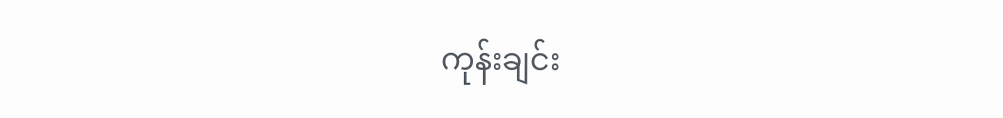ကုန်းချင်း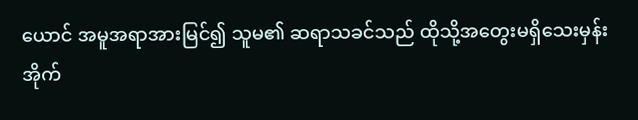ယောင် အမူအရာအားမြင်၍ သူမ၏ ဆရာသခင်သည် ထိုသို့အတွေးမရှိသေးမှန်း အိုက်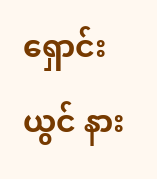ရှောင်းယွင် နား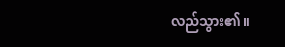လည်သွား၏။